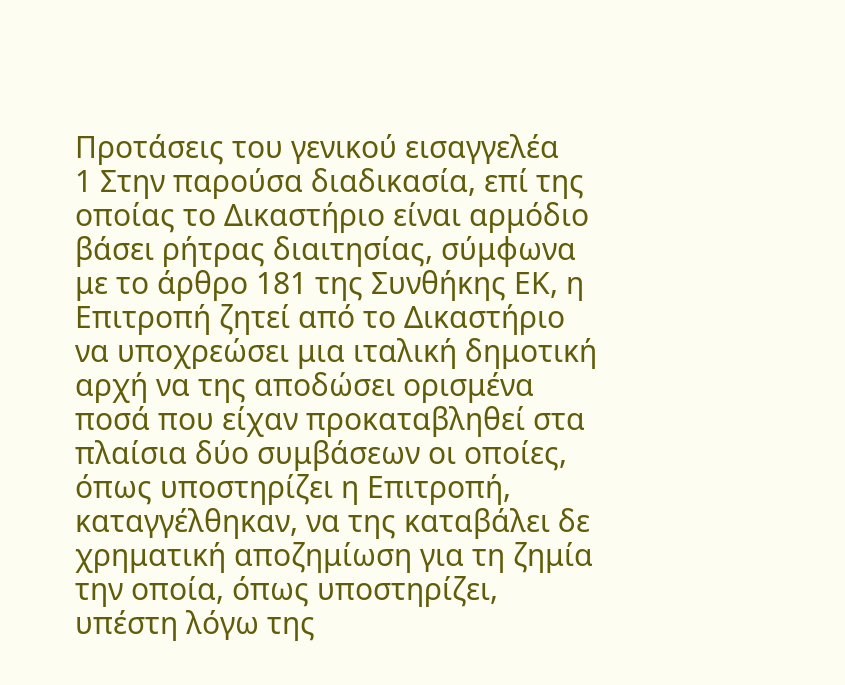Προτάσεις του γενικού εισαγγελέα
1 Στην παρούσα διαδικασία, επί της οποίας το Δικαστήριο είναι αρμόδιο βάσει ρήτρας διαιτησίας, σύμφωνα με το άρθρο 181 της Συνθήκης ΕΚ, η Επιτροπή ζητεί από το Δικαστήριο να υποχρεώσει μια ιταλική δημοτική αρχή να της αποδώσει ορισμένα ποσά που είχαν προκαταβληθεί στα πλαίσια δύο συμβάσεων οι οποίες, όπως υποστηρίζει η Επιτροπή, καταγγέλθηκαν, να της καταβάλει δε χρηματική αποζημίωση για τη ζημία την οποία, όπως υποστηρίζει, υπέστη λόγω της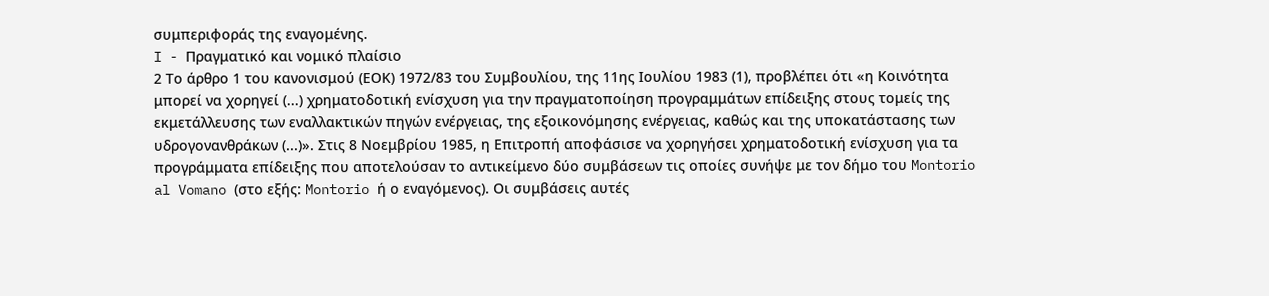συμπεριφοράς της εναγομένης.
I - Πραγματικό και νομικό πλαίσιο
2 Το άρθρο 1 του κανονισμού (ΕΟΚ) 1972/83 του Συμβουλίου, της 11ης Ιουλίου 1983 (1), προβλέπει ότι «η Κοινότητα μπορεί να χορηγεί (...) χρηματοδοτική ενίσχυση για την πραγματοποίηση προγραμμάτων επίδειξης στους τομείς της εκμετάλλευσης των εναλλακτικών πηγών ενέργειας, της εξοικονόμησης ενέργειας, καθώς και της υποκατάστασης των υδρογονανθράκων (...)». Στις 8 Νοεμβρίου 1985, η Επιτροπή αποφάσισε να χορηγήσει χρηματοδοτική ενίσχυση για τα προγράμματα επίδειξης που αποτελούσαν το αντικείμενο δύο συμβάσεων τις οποίες συνήψε με τον δήμο του Montorio al Vomano (στο εξής: Montorio ή ο εναγόμενος). Οι συμβάσεις αυτές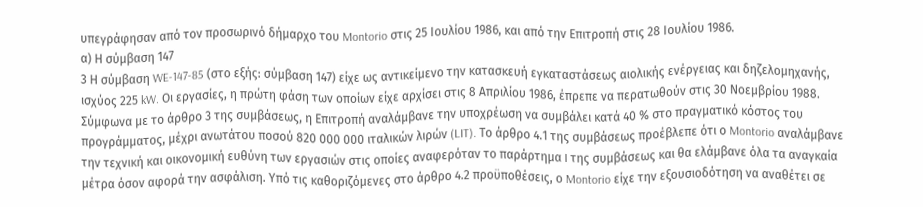υπεγράφησαν από τον προσωρινό δήμαρχο του Montorio στις 25 Ιουλίου 1986, και από την Επιτροπή στις 28 Ιουλίου 1986.
α) Η σύμβαση 147
3 Η σύμβαση WE-147-85 (στο εξής: σύμβαση 147) είχε ως αντικείμενο την κατασκευή εγκαταστάσεως αιολικής ενέργειας και δηζελομηχανής, ισχύος 225 kW. Οι εργασίες, η πρώτη φάση των οποίων είχε αρχίσει στις 8 Απριλίου 1986, έπρεπε να περατωθούν στις 30 Νοεμβρίου 1988. Σύμφωνα με το άρθρο 3 της συμβάσεως, η Επιτροπή αναλάμβανε την υποχρέωση να συμβάλει κατά 40 % στο πραγματικό κόστος του προγράμματος, μέχρι ανωτάτου ποσού 820 000 000 ιταλικών λιρών (LIT). Το άρθρο 4.1 της συμβάσεως προέβλεπε ότι ο Montorio αναλάμβανε την τεχνική και οικονομική ευθύνη των εργασιών στις οποίες αναφερόταν το παράρτημα I της συμβάσεως και θα ελάμβανε όλα τα αναγκαία μέτρα όσον αφορά την ασφάλιση. Υπό τις καθοριζόμενες στο άρθρο 4.2 προϋποθέσεις, ο Montorio είχε την εξουσιοδότηση να αναθέτει σε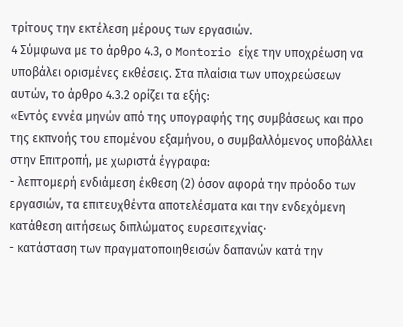τρίτους την εκτέλεση μέρους των εργασιών.
4 Σύμφωνα με το άρθρο 4.3, ο Montorio είχε την υποχρέωση να υποβάλει ορισμένες εκθέσεις. Στα πλαίσια των υποχρεώσεων αυτών, το άρθρο 4.3.2 ορίζει τα εξής:
«Εντός εννέα μηνών από της υπογραφής της συμβάσεως και προ της εκπνοής του επομένου εξαμήνου, ο συμβαλλόμενος υποβάλλει στην Επιτροπή, με χωριστά έγγραφα:
- λεπτομερή ενδιάμεση έκθεση (2) όσον αφορά την πρόοδο των εργασιών, τα επιτευχθέντα αποτελέσματα και την ενδεχόμενη κατάθεση αιτήσεως διπλώματος ευρεσιτεχνίας·
- κατάσταση των πραγματοποιηθεισών δαπανών κατά την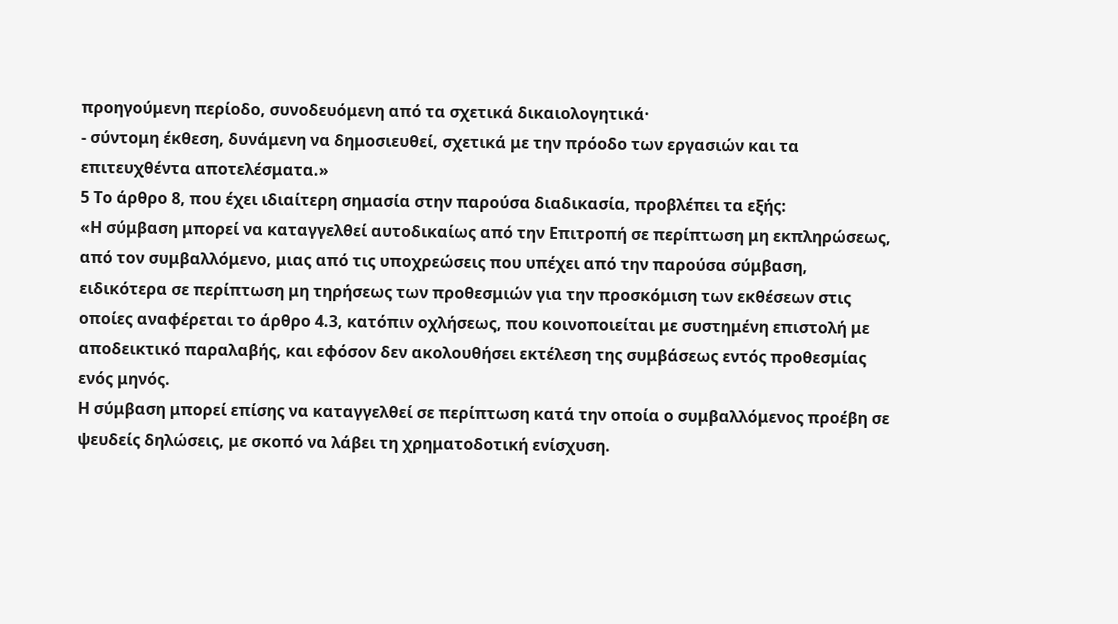προηγούμενη περίοδο, συνοδευόμενη από τα σχετικά δικαιολογητικά·
- σύντομη έκθεση, δυνάμενη να δημοσιευθεί, σχετικά με την πρόοδο των εργασιών και τα επιτευχθέντα αποτελέσματα.»
5 Το άρθρο 8, που έχει ιδιαίτερη σημασία στην παρούσα διαδικασία, προβλέπει τα εξής:
«Η σύμβαση μπορεί να καταγγελθεί αυτοδικαίως από την Επιτροπή σε περίπτωση μη εκπληρώσεως, από τον συμβαλλόμενο, μιας από τις υποχρεώσεις που υπέχει από την παρούσα σύμβαση, ειδικότερα σε περίπτωση μη τηρήσεως των προθεσμιών για την προσκόμιση των εκθέσεων στις οποίες αναφέρεται το άρθρο 4.3, κατόπιν οχλήσεως, που κοινοποιείται με συστημένη επιστολή με αποδεικτικό παραλαβής, και εφόσον δεν ακολουθήσει εκτέλεση της συμβάσεως εντός προθεσμίας ενός μηνός.
Η σύμβαση μπορεί επίσης να καταγγελθεί σε περίπτωση κατά την οποία ο συμβαλλόμενος προέβη σε ψευδείς δηλώσεις, με σκοπό να λάβει τη χρηματοδοτική ενίσχυση.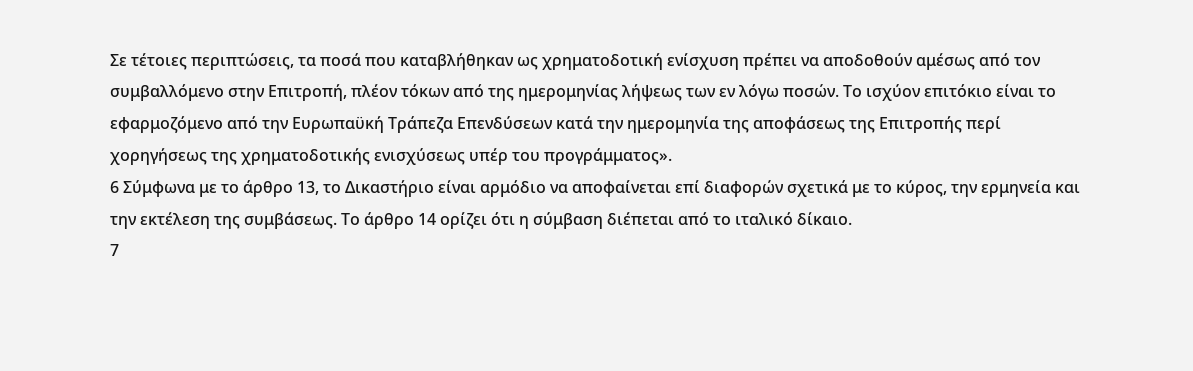Σε τέτοιες περιπτώσεις, τα ποσά που καταβλήθηκαν ως χρηματοδοτική ενίσχυση πρέπει να αποδοθούν αμέσως από τον συμβαλλόμενο στην Επιτροπή, πλέον τόκων από της ημερομηνίας λήψεως των εν λόγω ποσών. Το ισχύον επιτόκιο είναι το εφαρμοζόμενο από την Ευρωπαϋκή Τράπεζα Επενδύσεων κατά την ημερομηνία της αποφάσεως της Επιτροπής περί χορηγήσεως της χρηματοδοτικής ενισχύσεως υπέρ του προγράμματος».
6 Σύμφωνα με το άρθρο 13, το Δικαστήριο είναι αρμόδιο να αποφαίνεται επί διαφορών σχετικά με το κύρος, την ερμηνεία και την εκτέλεση της συμβάσεως. Το άρθρο 14 ορίζει ότι η σύμβαση διέπεται από το ιταλικό δίκαιο.
7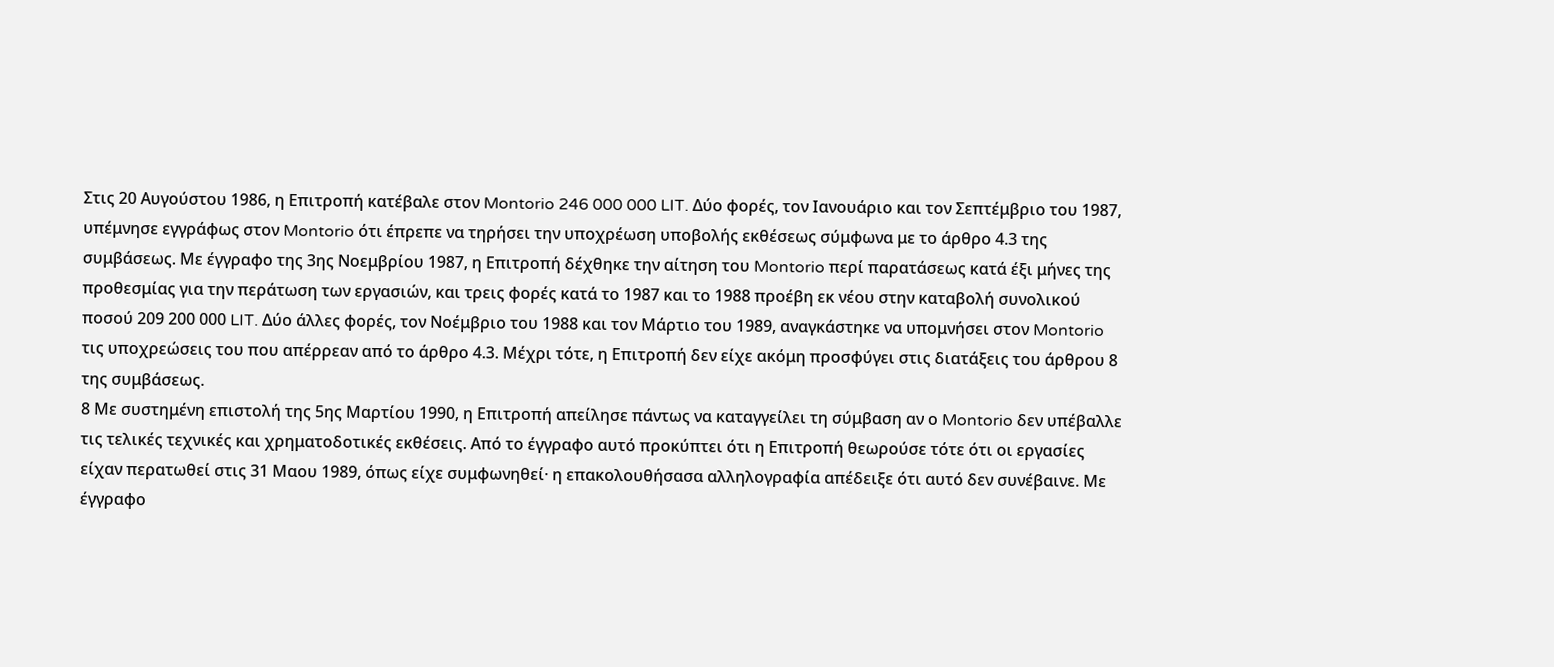Στις 20 Αυγούστου 1986, η Επιτροπή κατέβαλε στον Montorio 246 000 000 LIT. Δύο φορές, τον Ιανουάριο και τον Σεπτέμβριο του 1987, υπέμνησε εγγράφως στον Montorio ότι έπρεπε να τηρήσει την υποχρέωση υποβολής εκθέσεως σύμφωνα με το άρθρο 4.3 της συμβάσεως. Με έγγραφο της 3ης Νοεμβρίου 1987, η Επιτροπή δέχθηκε την αίτηση του Montorio περί παρατάσεως κατά έξι μήνες της προθεσμίας για την περάτωση των εργασιών, και τρεις φορές κατά το 1987 και το 1988 προέβη εκ νέου στην καταβολή συνολικού ποσού 209 200 000 LIT. Δύο άλλες φορές, τον Νοέμβριο του 1988 και τον Μάρτιο του 1989, αναγκάστηκε να υπομνήσει στον Montorio τις υποχρεώσεις του που απέρρεαν από το άρθρο 4.3. Μέχρι τότε, η Επιτροπή δεν είχε ακόμη προσφύγει στις διατάξεις του άρθρου 8 της συμβάσεως.
8 Με συστημένη επιστολή της 5ης Μαρτίου 1990, η Επιτροπή απείλησε πάντως να καταγγείλει τη σύμβαση αν ο Montorio δεν υπέβαλλε τις τελικές τεχνικές και χρηματοδοτικές εκθέσεις. Από το έγγραφο αυτό προκύπτει ότι η Επιτροπή θεωρούσε τότε ότι οι εργασίες είχαν περατωθεί στις 31 Μαου 1989, όπως είχε συμφωνηθεί· η επακολουθήσασα αλληλογραφία απέδειξε ότι αυτό δεν συνέβαινε. Με έγγραφο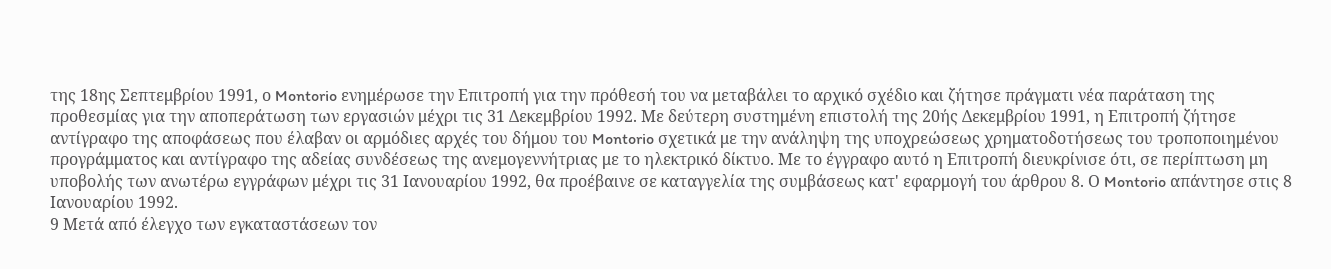της 18ης Σεπτεμβρίου 1991, ο Montorio ενημέρωσε την Επιτροπή για την πρόθεσή του να μεταβάλει το αρχικό σχέδιο και ζήτησε πράγματι νέα παράταση της προθεσμίας για την αποπεράτωση των εργασιών μέχρι τις 31 Δεκεμβρίου 1992. Με δεύτερη συστημένη επιστολή της 20ής Δεκεμβρίου 1991, η Επιτροπή ζήτησε αντίγραφο της αποφάσεως που έλαβαν οι αρμόδιες αρχές του δήμου του Montorio σχετικά με την ανάληψη της υποχρεώσεως χρηματοδοτήσεως του τροποποιημένου προγράμματος και αντίγραφο της αδείας συνδέσεως της ανεμογεννήτριας με το ηλεκτρικό δίκτυο. Με το έγγραφο αυτό η Επιτροπή διευκρίνισε ότι, σε περίπτωση μη υποβολής των ανωτέρω εγγράφων μέχρι τις 31 Ιανουαρίου 1992, θα προέβαινε σε καταγγελία της συμβάσεως κατ' εφαρμογή του άρθρου 8. Ο Montorio απάντησε στις 8 Ιανουαρίου 1992.
9 Μετά από έλεγχο των εγκαταστάσεων τον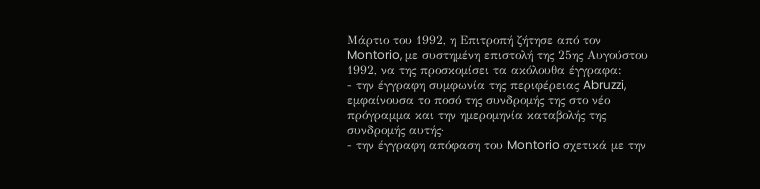Μάρτιο του 1992, η Επιτροπή ζήτησε από τον Montorio, με συστημένη επιστολή της 25ης Αυγούστου 1992, να της προσκομίσει τα ακόλουθα έγγραφα:
- την έγγραφη συμφωνία της περιφέρειας Abruzzi, εμφαίνουσα το ποσό της συνδρομής της στο νέο πρόγραμμα και την ημερομηνία καταβολής της συνδρομής αυτής·
- την έγγραφη απόφαση του Montorio σχετικά με την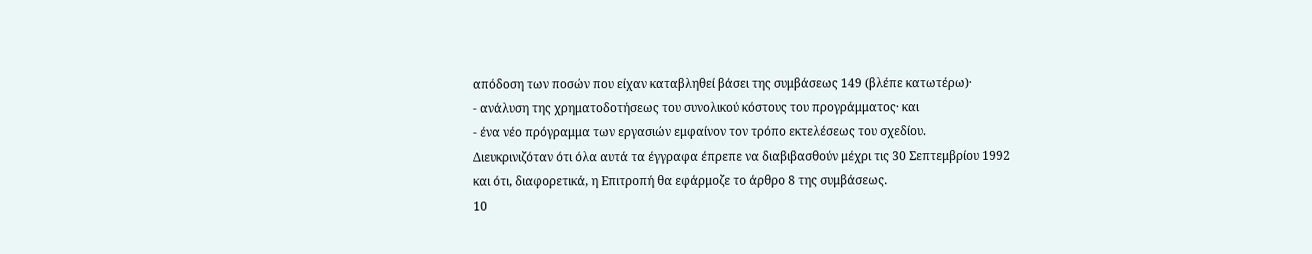απόδοση των ποσών που είχαν καταβληθεί βάσει της συμβάσεως 149 (βλέπε κατωτέρω)·
- ανάλυση της χρηματοδοτήσεως του συνολικού κόστους του προγράμματος· και
- ένα νέο πρόγραμμα των εργασιών εμφαίνον τον τρόπο εκτελέσεως του σχεδίου.
Διευκρινιζόταν ότι όλα αυτά τα έγγραφα έπρεπε να διαβιβασθούν μέχρι τις 30 Σεπτεμβρίου 1992 και ότι, διαφορετικά, η Επιτροπή θα εφάρμοζε το άρθρο 8 της συμβάσεως.
10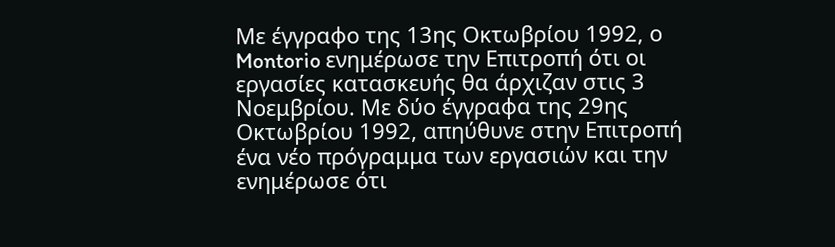Με έγγραφο της 13ης Οκτωβρίου 1992, ο Montorio ενημέρωσε την Επιτροπή ότι οι εργασίες κατασκευής θα άρχιζαν στις 3 Νοεμβρίου. Με δύο έγγραφα της 29ης Οκτωβρίου 1992, απηύθυνε στην Επιτροπή ένα νέο πρόγραμμα των εργασιών και την ενημέρωσε ότι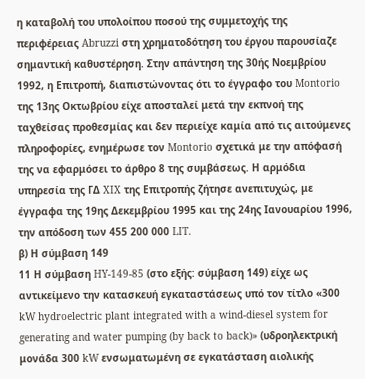η καταβολή του υπολοίπου ποσού της συμμετοχής της περιφέρειας Abruzzi στη χρηματοδότηση του έργου παρουσίαζε σημαντική καθυστέρηση. Στην απάντηση της 30ής Νοεμβρίου 1992, η Επιτροπή, διαπιστώνοντας ότι το έγγραφο του Montorio της 13ης Οκτωβρίου είχε αποσταλεί μετά την εκπνοή της ταχθείσας προθεσμίας και δεν περιείχε καμία από τις αιτούμενες πληροφορίες, ενημέρωσε τον Montorio σχετικά με την απόφασή της να εφαρμόσει το άρθρο 8 της συμβάσεως. Η αρμόδια υπηρεσία της ΓΔ XIX της Επιτροπής ζήτησε ανεπιτυχώς, με έγγραφα της 19ης Δεκεμβρίου 1995 και της 24ης Ιανουαρίου 1996, την απόδοση των 455 200 000 LIT.
β) Η σύμβαση 149
11 Η σύμβαση HY-149-85 (στο εξής: σύμβαση 149) είχε ως αντικείμενο την κατασκευή εγκαταστάσεως υπό τον τίτλο «300 kW hydroelectric plant integrated with a wind-diesel system for generating and water pumping (by back to back)» (υδροηλεκτρική μονάδα 300 kW ενσωματωμένη σε εγκατάσταση αιολικής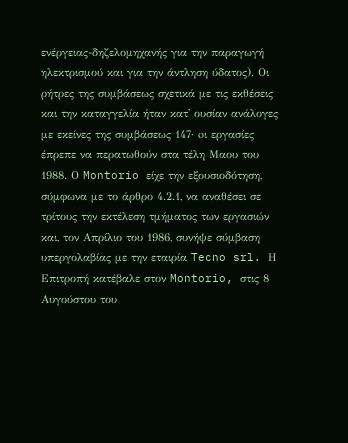ενέργειας-δηζελομηχανής για την παραγωγή ηλεκτρισμού και για την άντληση ύδατος). Οι ρήτρες της συμβάσεως σχετικά με τις εκθέσεις και την καταγγελία ήταν κατ' ουσίαν ανάλογες με εκείνες της συμβάσεως 147· oι εργασίες έπρεπε να περατωθούν στα τέλη Μαου του 1988. Ο Montorio είχε την εξουσιοδότηση, σύμφωνα με το άρθρο 4.2.1, να αναθέσει σε τρίτους την εκτέλεση τμήματος των εργασιών και, τον Απρίλιο του 1986, συνήψε σύμβαση υπεργολαβίας με την εταιρία Tecno srl. Η Επιτροπή κατέβαλε στον Montorio, στις 8 Αυγούστου του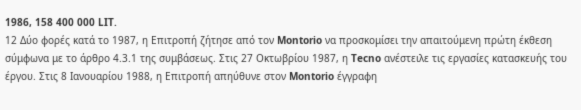1986, 158 400 000 LIT.
12 Δύο φορές κατά το 1987, η Επιτροπή ζήτησε από τον Montorio να προσκομίσει την απαιτούμενη πρώτη έκθεση σύμφωνα με το άρθρο 4.3.1 της συμβάσεως. Στις 27 Οκτωβρίου 1987, η Tecno ανέστειλε τις εργασίες κατασκευής του έργου. Στις 8 Ιανουαρίου 1988, η Επιτροπή απηύθυνε στον Montorio έγγραφη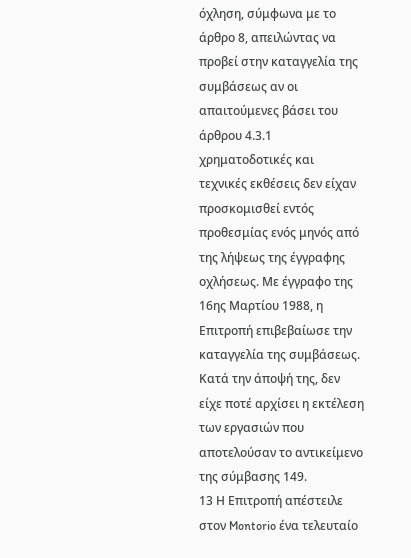όχληση, σύμφωνα με το άρθρο 8, απειλώντας να προβεί στην καταγγελία της συμβάσεως αν οι απαιτούμενες βάσει του άρθρου 4.3.1 χρηματοδοτικές και τεχνικές εκθέσεις δεν είχαν προσκομισθεί εντός προθεσμίας ενός μηνός από της λήψεως της έγγραφης οχλήσεως. Με έγγραφο της 16ης Μαρτίου 1988, η Επιτροπή επιβεβαίωσε την καταγγελία της συμβάσεως. Κατά την άποψή της, δεν είχε ποτέ αρχίσει η εκτέλεση των εργασιών που αποτελούσαν το αντικείμενο της σύμβασης 149.
13 Η Επιτροπή απέστειλε στον Montorio ένα τελευταίο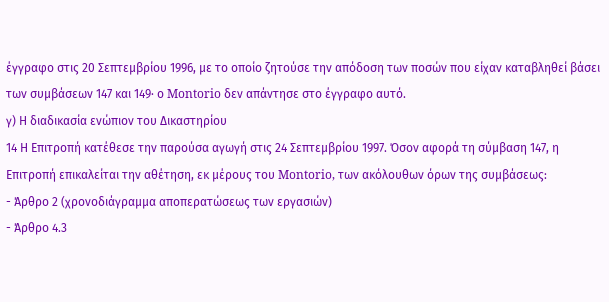έγγραφο στις 20 Σεπτεμβρίου 1996, με το οποίο ζητούσε την απόδοση των ποσών που είχαν καταβληθεί βάσει των συμβάσεων 147 και 149· ο Montorio δεν απάντησε στο έγγραφο αυτό.
γ) Η διαδικασία ενώπιον του Δικαστηρίου
14 Η Επιτροπή κατέθεσε την παρούσα αγωγή στις 24 Σεπτεμβρίου 1997. Όσον αφορά τη σύμβαση 147, η Επιτροπή επικαλείται την αθέτηση, εκ μέρους του Montorio, των ακόλουθων όρων της συμβάσεως:
- Άρθρο 2 (χρονοδιάγραμμα αποπερατώσεως των εργασιών)
- Άρθρο 4.3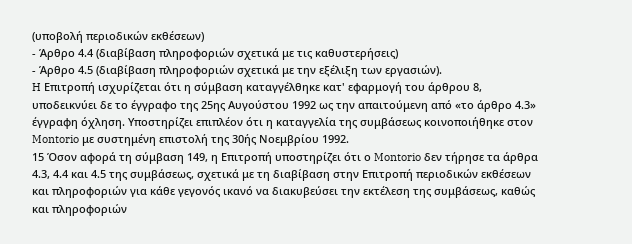(υποβολή περιοδικών εκθέσεων)
- Άρθρο 4.4 (διαβίβαση πληροφοριών σχετικά με τις καθυστερήσεις)
- Άρθρο 4.5 (διαβίβαση πληροφοριών σχετικά με την εξέλιξη των εργασιών).
H Επιτροπή ισχυρίζεται ότι η σύμβαση καταγγέλθηκε κατ' εφαρμογή του άρθρου 8, υποδεικνύει δε το έγγραφο της 25ης Αυγούστου 1992 ως την απαιτούμενη από «το άρθρο 4.3» έγγραφη όχληση. Υποστηρίζει επιπλέον ότι η καταγγελία της συμβάσεως κοινοποιήθηκε στον Montorio με συστημένη επιστολή της 30ής Νοεμβρίου 1992.
15 Όσον αφορά τη σύμβαση 149, η Επιτροπή υποστηρίζει ότι ο Montorio δεν τήρησε τα άρθρα 4.3, 4.4 και 4.5 της συμβάσεως, σχετικά με τη διαβίβαση στην Επιτροπή περιοδικών εκθέσεων και πληροφοριών για κάθε γεγονός ικανό να διακυβεύσει την εκτέλεση της συμβάσεως, καθώς και πληροφοριών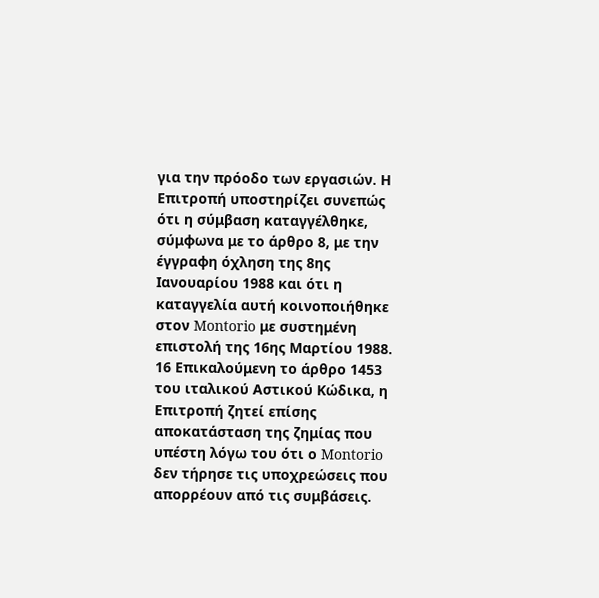για την πρόοδο των εργασιών. Η Επιτροπή υποστηρίζει συνεπώς ότι η σύμβαση καταγγέλθηκε, σύμφωνα με το άρθρο 8, με την έγγραφη όχληση της 8ης Ιανουαρίου 1988 και ότι η καταγγελία αυτή κοινοποιήθηκε στον Montorio με συστημένη επιστολή της 16ης Μαρτίου 1988.
16 Επικαλούμενη το άρθρο 1453 του ιταλικού Aστικού Kώδικα, η Επιτροπή ζητεί επίσης αποκατάσταση της ζημίας που υπέστη λόγω του ότι ο Montorio δεν τήρησε τις υποχρεώσεις που απορρέουν από τις συμβάσεις.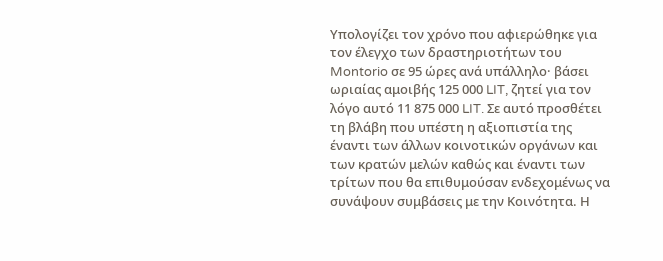Υπολογίζει τον χρόνο που αφιερώθηκε για τον έλεγχο των δραστηριοτήτων του Montorio σε 95 ώρες ανά υπάλληλο· βάσει ωριαίας αμοιβής 125 000 LIT, ζητεί για τον λόγο αυτό 11 875 000 LIT. Σε αυτό προσθέτει τη βλάβη που υπέστη η αξιοπιστία της έναντι των άλλων κοινοτικών οργάνων και των κρατών μελών καθώς και έναντι των τρίτων που θα επιθυμούσαν ενδεχομένως να συνάψουν συμβάσεις με την Κοινότητα. Η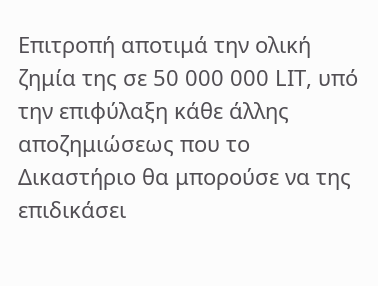Επιτροπή αποτιμά την ολική ζημία της σε 50 000 000 LIT, υπό την επιφύλαξη κάθε άλλης αποζημιώσεως που το Δικαστήριο θα μπορούσε να της επιδικάσει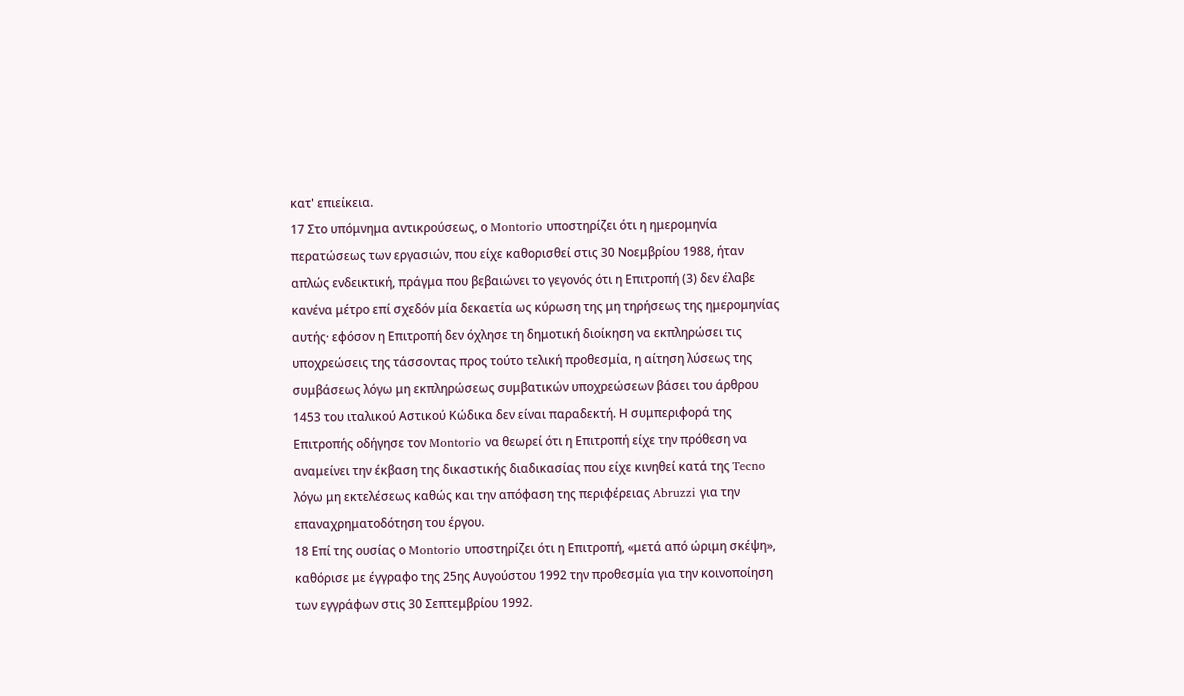κατ' επιείκεια.
17 Στο υπόμνημα αντικρούσεως, ο Montorio υποστηρίζει ότι η ημερομηνία περατώσεως των εργασιών, που είχε καθορισθεί στις 30 Νοεμβρίου 1988, ήταν απλώς ενδεικτική, πράγμα που βεβαιώνει το γεγονός ότι η Επιτροπή (3) δεν έλαβε κανένα μέτρο επί σχεδόν μία δεκαετία ως κύρωση της μη τηρήσεως της ημερομηνίας αυτής· εφόσον η Επιτροπή δεν όχλησε τη δημοτική διοίκηση να εκπληρώσει τις υποχρεώσεις της τάσσοντας προς τούτο τελική προθεσμία, η αίτηση λύσεως της συμβάσεως λόγω μη εκπληρώσεως συμβατικών υποχρεώσεων βάσει του άρθρου 1453 του ιταλικού Αστικού Κώδικα δεν είναι παραδεκτή. Η συμπεριφορά της Επιτροπής οδήγησε τον Montorio να θεωρεί ότι η Επιτροπή είχε την πρόθεση να αναμείνει την έκβαση της δικαστικής διαδικασίας που είχε κινηθεί κατά της Tecno λόγω μη εκτελέσεως καθώς και την απόφαση της περιφέρειας Abruzzi για την επαναχρηματοδότηση του έργου.
18 Επί της ουσίας ο Montorio υποστηρίζει ότι η Επιτροπή, «μετά από ώριμη σκέψη», καθόρισε με έγγραφο της 25ης Αυγούστου 1992 την προθεσμία για την κοινοποίηση των εγγράφων στις 30 Σεπτεμβρίου 1992.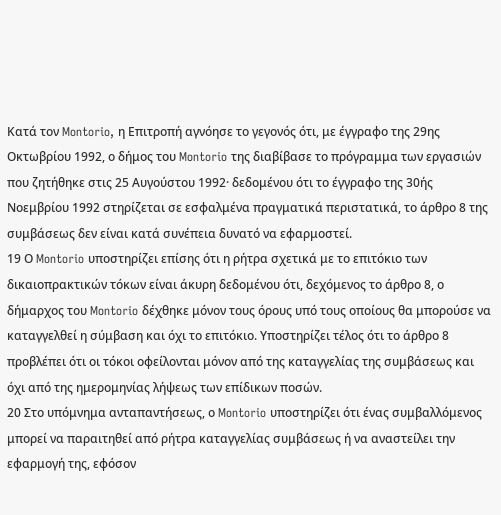Κατά τον Montorio, η Επιτροπή αγνόησε το γεγονός ότι, με έγγραφο της 29ης Οκτωβρίου 1992, ο δήμος του Montorio της διαβίβασε το πρόγραμμα των εργασιών που ζητήθηκε στις 25 Αυγούστου 1992· δεδομένου ότι το έγγραφο της 30ής Νοεμβρίου 1992 στηρίζεται σε εσφαλμένα πραγματικά περιστατικά, το άρθρο 8 της συμβάσεως δεν είναι κατά συνέπεια δυνατό να εφαρμοστεί.
19 Ο Montorio υποστηρίζει επίσης ότι η ρήτρα σχετικά με το επιτόκιο των δικαιοπρακτικών τόκων είναι άκυρη δεδομένου ότι, δεχόμενος το άρθρο 8, ο δήμαρχος του Montorio δέχθηκε μόνον τους όρους υπό τους οποίους θα μπορούσε να καταγγελθεί η σύμβαση και όχι το επιτόκιο. Υποστηρίζει τέλος ότι το άρθρο 8 προβλέπει ότι οι τόκοι οφείλονται μόνον από της καταγγελίας της συμβάσεως και όχι από της ημερομηνίας λήψεως των επίδικων ποσών.
20 Στο υπόμνημα ανταπαντήσεως, ο Montorio υποστηρίζει ότι ένας συμβαλλόμενος μπορεί να παραιτηθεί από ρήτρα καταγγελίας συμβάσεως ή να αναστείλει την εφαρμογή της, εφόσον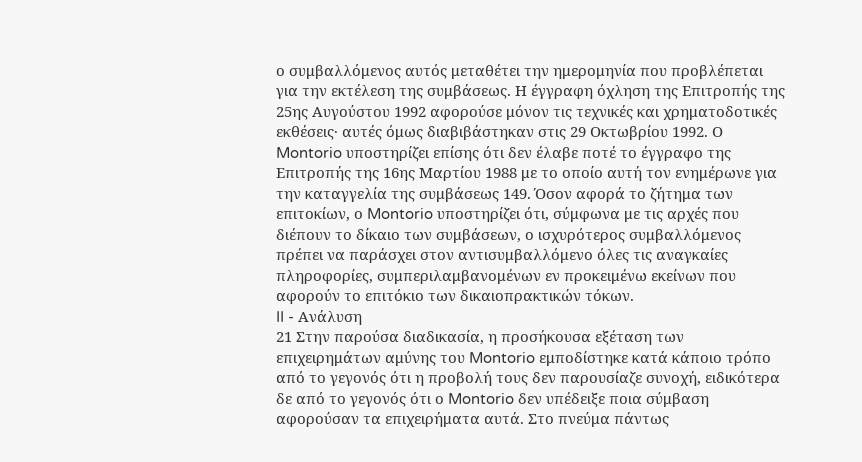ο συμβαλλόμενος αυτός μεταθέτει την ημερομηνία που προβλέπεται για την εκτέλεση της συμβάσεως. Η έγγραφη όχληση της Επιτροπής της 25ης Αυγούστου 1992 αφορούσε μόνον τις τεχνικές και χρηματοδοτικές εκθέσεις· αυτές όμως διαβιβάστηκαν στις 29 Οκτωβρίου 1992. Ο Montorio υποστηρίζει επίσης ότι δεν έλαβε ποτέ το έγγραφο της Επιτροπής της 16ης Μαρτίου 1988 με το οποίο αυτή τον ενημέρωνε για την καταγγελία της συμβάσεως 149. Όσον αφορά το ζήτημα των επιτοκίων, ο Montorio υποστηρίζει ότι, σύμφωνα με τις αρχές που διέπουν το δίκαιο των συμβάσεων, ο ισχυρότερος συμβαλλόμενος πρέπει να παράσχει στον αντισυμβαλλόμενο όλες τις αναγκαίες πληροφορίες, συμπεριλαμβανομένων εν προκειμένω εκείνων που αφορούν το επιτόκιο των δικαιοπρακτικών τόκων.
II - Ανάλυση
21 Στην παρούσα διαδικασία, η προσήκουσα εξέταση των επιχειρημάτων αμύνης του Montorio εμποδίστηκε κατά κάποιο τρόπο από το γεγονός ότι η προβολή τους δεν παρουσίαζε συνοχή, ειδικότερα δε από το γεγονός ότι ο Montorio δεν υπέδειξε ποια σύμβαση αφορούσαν τα επιχειρήματα αυτά. Στο πνεύμα πάντως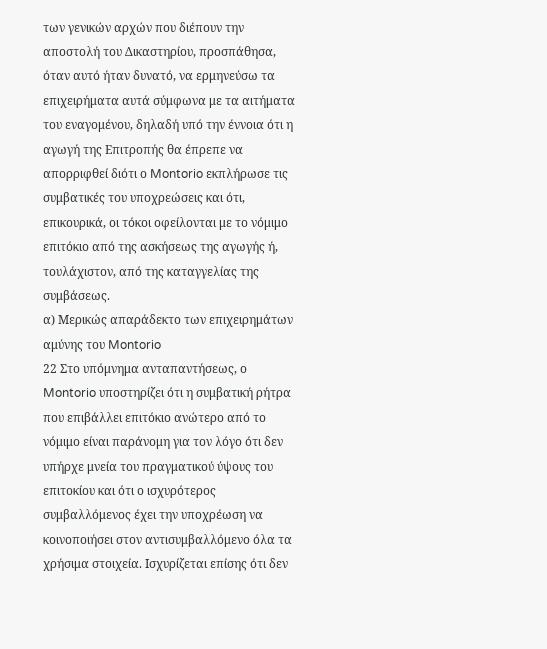των γενικών αρχών που διέπουν την αποστολή του Δικαστηρίου, προσπάθησα, όταν αυτό ήταν δυνατό, να ερμηνεύσω τα επιχειρήματα αυτά σύμφωνα με τα αιτήματα του εναγομένου, δηλαδή υπό την έννοια ότι η αγωγή της Επιτροπής θα έπρεπε να απορριφθεί διότι ο Montorio εκπλήρωσε τις συμβατικές του υποχρεώσεις και ότι, επικουρικά, οι τόκοι οφείλονται με το νόμιμο επιτόκιο από της ασκήσεως της αγωγής ή, τουλάχιστον, από της καταγγελίας της συμβάσεως.
α) Μερικώς απαράδεκτο των επιχειρημάτων αμύνης του Montorio
22 Στο υπόμνημα ανταπαντήσεως, ο Montorio υποστηρίζει ότι η συμβατική ρήτρα που επιβάλλει επιτόκιο ανώτερο από το νόμιμο είναι παράνομη για τον λόγο ότι δεν υπήρχε μνεία του πραγματικού ύψους του επιτοκίου και ότι ο ισχυρότερος συμβαλλόμενος έχει την υποχρέωση να κοινοποιήσει στον αντισυμβαλλόμενο όλα τα χρήσιμα στοιχεία. Ισχυρίζεται επίσης ότι δεν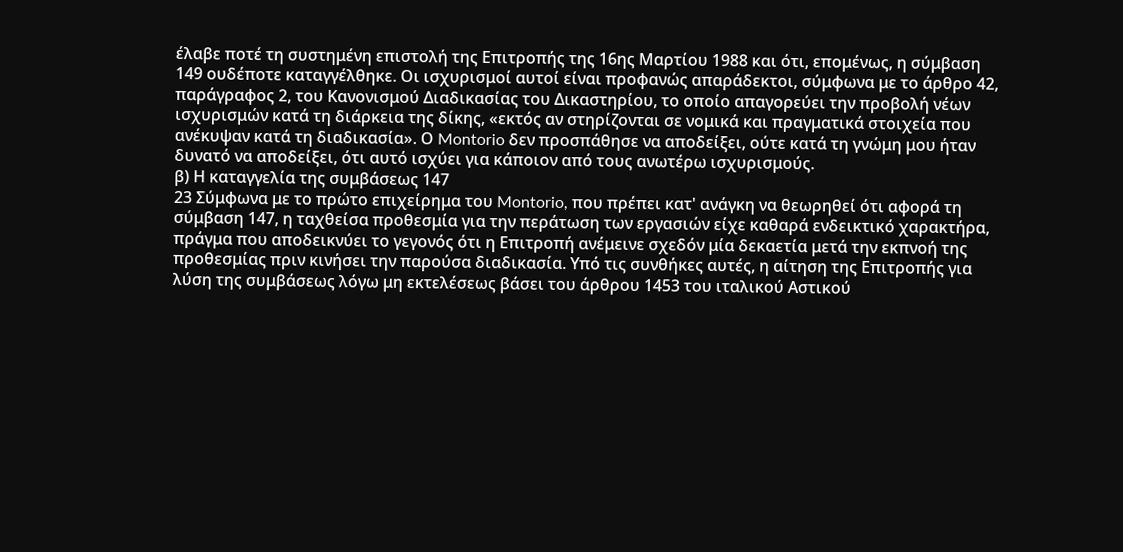έλαβε ποτέ τη συστημένη επιστολή της Επιτροπής της 16ης Μαρτίου 1988 και ότι, επομένως, η σύμβαση 149 ουδέποτε καταγγέλθηκε. Οι ισχυρισμοί αυτοί είναι προφανώς απαράδεκτοι, σύμφωνα με το άρθρο 42, παράγραφος 2, του Κανονισμού Διαδικασίας του Δικαστηρίου, το οποίο απαγορεύει την προβολή νέων ισχυρισμών κατά τη διάρκεια της δίκης, «εκτός αν στηρίζονται σε νομικά και πραγματικά στοιχεία που ανέκυψαν κατά τη διαδικασία». Ο Montorio δεν προσπάθησε να αποδείξει, ούτε κατά τη γνώμη μου ήταν δυνατό να αποδείξει, ότι αυτό ισχύει για κάποιον από τους ανωτέρω ισχυρισμούς.
β) Η καταγγελία της συμβάσεως 147
23 Σύμφωνα με το πρώτο επιχείρημα του Montorio, που πρέπει κατ' ανάγκη να θεωρηθεί ότι αφορά τη σύμβαση 147, η ταχθείσα προθεσμία για την περάτωση των εργασιών είχε καθαρά ενδεικτικό χαρακτήρα, πράγμα που αποδεικνύει το γεγονός ότι η Επιτροπή ανέμεινε σχεδόν μία δεκαετία μετά την εκπνοή της προθεσμίας πριν κινήσει την παρούσα διαδικασία. Υπό τις συνθήκες αυτές, η αίτηση της Επιτροπής για λύση της συμβάσεως λόγω μη εκτελέσεως βάσει του άρθρου 1453 του ιταλικού Αστικού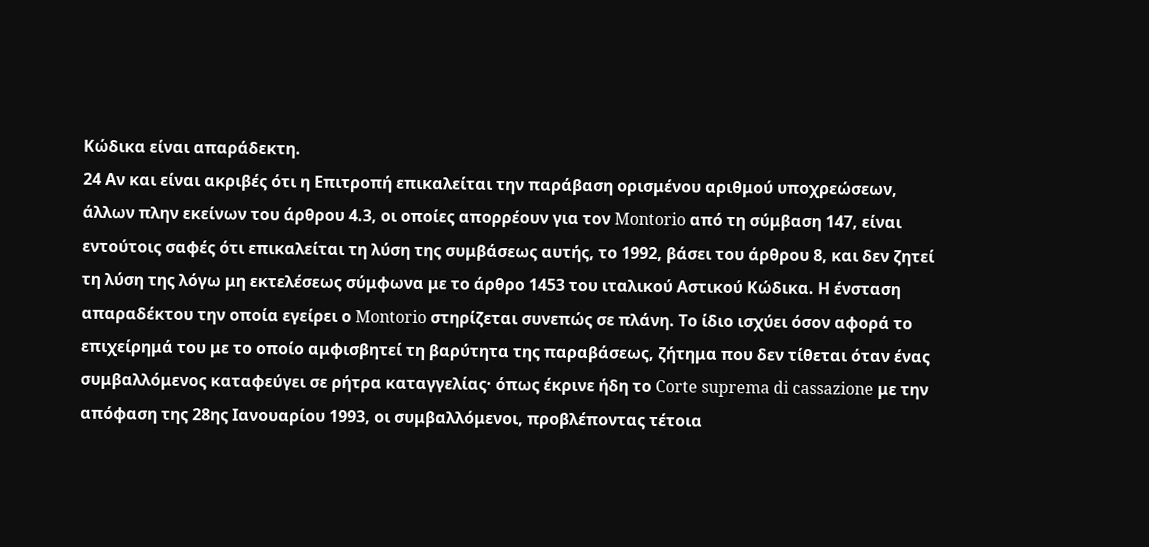Κώδικα είναι απαράδεκτη.
24 Αν και είναι ακριβές ότι η Επιτροπή επικαλείται την παράβαση ορισμένου αριθμού υποχρεώσεων, άλλων πλην εκείνων του άρθρου 4.3, οι οποίες απορρέουν για τον Montorio από τη σύμβαση 147, είναι εντούτοις σαφές ότι επικαλείται τη λύση της συμβάσεως αυτής, το 1992, βάσει του άρθρου 8, και δεν ζητεί τη λύση της λόγω μη εκτελέσεως σύμφωνα με το άρθρο 1453 του ιταλικού Αστικού Κώδικα. Η ένσταση απαραδέκτου την οποία εγείρει ο Montorio στηρίζεται συνεπώς σε πλάνη. Το ίδιο ισχύει όσον αφορά το επιχείρημά του με το οποίο αμφισβητεί τη βαρύτητα της παραβάσεως, ζήτημα που δεν τίθεται όταν ένας συμβαλλόμενος καταφεύγει σε ρήτρα καταγγελίας· όπως έκρινε ήδη το Corte suprema di cassazione με την απόφαση της 28ης Ιανουαρίου 1993, οι συμβαλλόμενοι, προβλέποντας τέτοια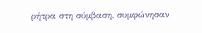ρήτρα στη σύμβαση, συμφώνησαν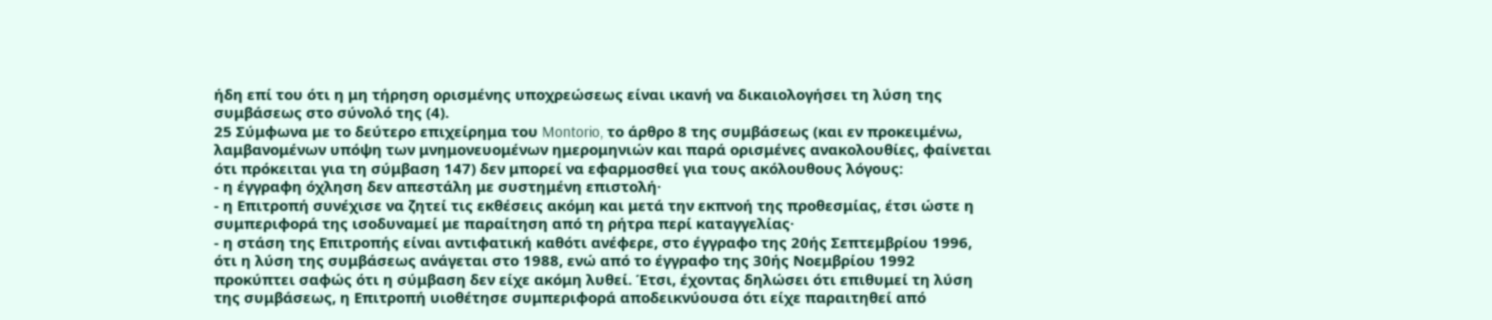ήδη επί του ότι η μη τήρηση ορισμένης υποχρεώσεως είναι ικανή να δικαιολογήσει τη λύση της συμβάσεως στο σύνολό της (4).
25 Σύμφωνα με το δεύτερο επιχείρημα του Montorio, το άρθρο 8 της συμβάσεως (και εν προκειμένω, λαμβανομένων υπόψη των μνημονευομένων ημερομηνιών και παρά ορισμένες ανακολουθίες, φαίνεται ότι πρόκειται για τη σύμβαση 147) δεν μπορεί να εφαρμοσθεί για τους ακόλουθους λόγους:
- η έγγραφη όχληση δεν απεστάλη με συστημένη επιστολή·
- η Επιτροπή συνέχισε να ζητεί τις εκθέσεις ακόμη και μετά την εκπνοή της προθεσμίας, έτσι ώστε η συμπεριφορά της ισοδυναμεί με παραίτηση από τη ρήτρα περί καταγγελίας·
- η στάση της Επιτροπής είναι αντιφατική καθότι ανέφερε, στο έγγραφο της 20ής Σεπτεμβρίου 1996, ότι η λύση της συμβάσεως ανάγεται στο 1988, ενώ από το έγγραφο της 30ής Νοεμβρίου 1992 προκύπτει σαφώς ότι η σύμβαση δεν είχε ακόμη λυθεί. Έτσι, έχοντας δηλώσει ότι επιθυμεί τη λύση της συμβάσεως, η Επιτροπή υιοθέτησε συμπεριφορά αποδεικνύουσα ότι είχε παραιτηθεί από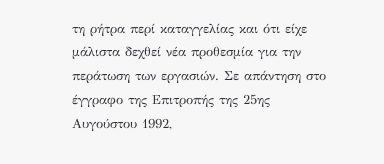τη ρήτρα περί καταγγελίας και ότι είχε μάλιστα δεχθεί νέα προθεσμία για την περάτωση των εργασιών. Σε απάντηση στο έγγραφο της Επιτροπής της 25ης Αυγούστου 1992,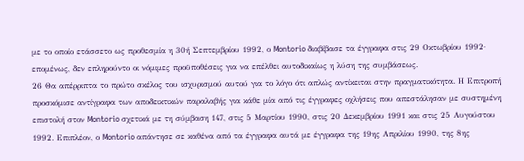με το οποίο ετάσσετο ως προθεσμία η 30ή Σεπτεμβρίου 1992, ο Montorio διαβίβασε τα έγγραφα στις 29 Οκτωβρίου 1992· επομένως, δεν επληρούντο οι νόμιμες προϋποθέσεις για να επέλθει αυτοδικαίως η λύση της συμβάσεως.
26 Θα απέρριπτα το πρώτο σκέλος του ισχυρισμού αυτού για το λόγο ότι απλώς αντίκειται στην πραγματικότητα. Η Επιτροπή προσκόμισε αντίγραφα των αποδεικτικών παραλαβής για κάθε μία από τις έγγραφες οχλήσεις που απεστάλησαν με συστημένη επιστολή στον Montorio σχετικά με τη σύμβαση 147, στις 5 Μαρτίου 1990, στις 20 Δεκεμβρίου 1991 και στις 25 Αυγούστου 1992. Επιπλέον, ο Montorio απάντησε σε καθένα από τα έγγραφα αυτά με έγγραφα της 19ης Απριλίου 1990, της 8ης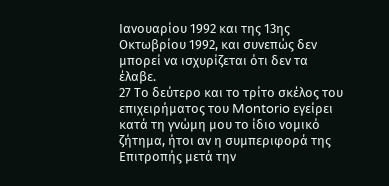Ιανουαρίου 1992 και της 13ης Οκτωβρίου 1992, και συνεπώς δεν μπορεί να ισχυρίζεται ότι δεν τα έλαβε.
27 Το δεύτερο και το τρίτο σκέλος του επιχειρήματος του Montorio εγείρει κατά τη γνώμη μου το ίδιο νομικό ζήτημα, ήτοι αν η συμπεριφορά της Επιτροπής μετά την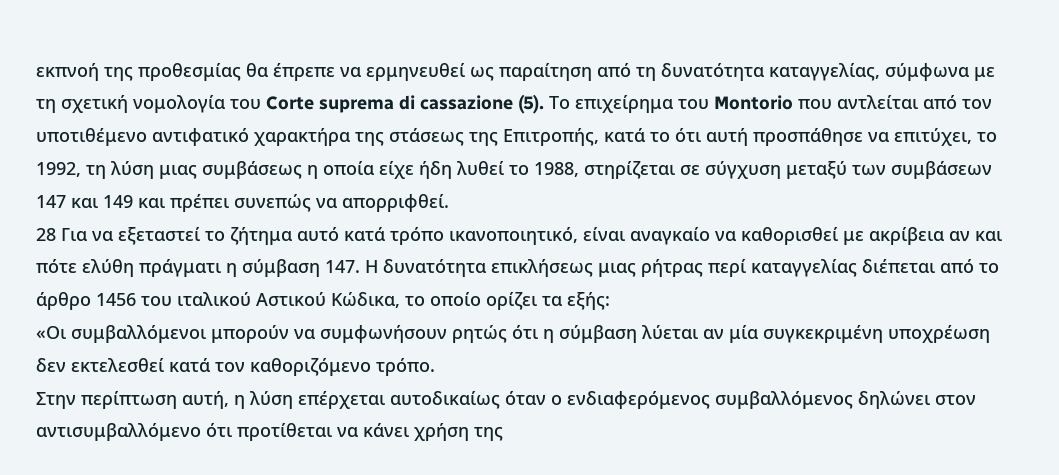εκπνοή της προθεσμίας θα έπρεπε να ερμηνευθεί ως παραίτηση από τη δυνατότητα καταγγελίας, σύμφωνα με τη σχετική νομολογία του Corte suprema di cassazione (5). Το επιχείρημα του Montorio που αντλείται από τον υποτιθέμενο αντιφατικό χαρακτήρα της στάσεως της Επιτροπής, κατά το ότι αυτή προσπάθησε να επιτύχει, το 1992, τη λύση μιας συμβάσεως η οποία είχε ήδη λυθεί το 1988, στηρίζεται σε σύγχυση μεταξύ των συμβάσεων 147 και 149 και πρέπει συνεπώς να απορριφθεί.
28 Για να εξεταστεί το ζήτημα αυτό κατά τρόπο ικανοποιητικό, είναι αναγκαίο να καθορισθεί με ακρίβεια αν και πότε ελύθη πράγματι η σύμβαση 147. Η δυνατότητα επικλήσεως μιας ρήτρας περί καταγγελίας διέπεται από το άρθρο 1456 του ιταλικού Αστικού Κώδικα, το οποίο ορίζει τα εξής:
«Οι συμβαλλόμενοι μπορούν να συμφωνήσουν ρητώς ότι η σύμβαση λύεται αν μία συγκεκριμένη υποχρέωση δεν εκτελεσθεί κατά τον καθοριζόμενο τρόπο.
Στην περίπτωση αυτή, η λύση επέρχεται αυτοδικαίως όταν ο ενδιαφερόμενος συμβαλλόμενος δηλώνει στον αντισυμβαλλόμενο ότι προτίθεται να κάνει χρήση της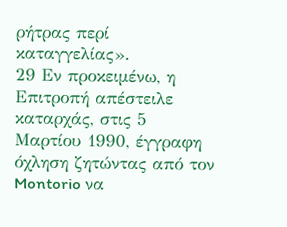ρήτρας περί καταγγελίας».
29 Εν προκειμένω, η Επιτροπή απέστειλε καταρχάς, στις 5 Μαρτίου 1990, έγγραφη όχληση ζητώντας από τον Montorio να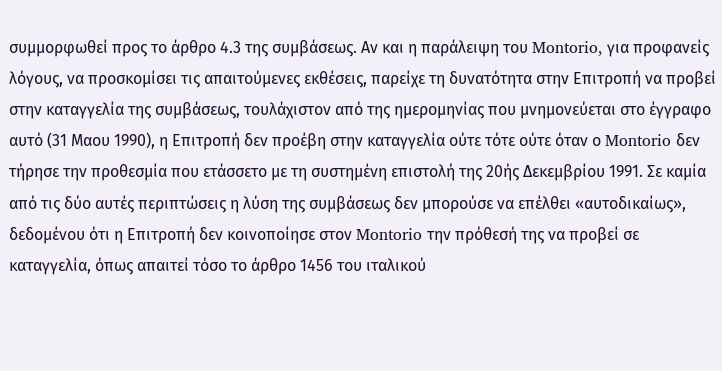συμμορφωθεί προς το άρθρο 4.3 της συμβάσεως. Αν και η παράλειψη του Montorio, για προφανείς λόγους, να προσκομίσει τις απαιτούμενες εκθέσεις, παρείχε τη δυνατότητα στην Επιτροπή να προβεί στην καταγγελία της συμβάσεως, τουλάχιστον από της ημερομηνίας που μνημονεύεται στο έγγραφο αυτό (31 Μαου 1990), η Επιτροπή δεν προέβη στην καταγγελία ούτε τότε ούτε όταν ο Montorio δεν τήρησε την προθεσμία που ετάσσετο με τη συστημένη επιστολή της 20ής Δεκεμβρίου 1991. Σε καμία από τις δύο αυτές περιπτώσεις η λύση της συμβάσεως δεν μπορούσε να επέλθει «αυτοδικαίως», δεδομένου ότι η Επιτροπή δεν κοινοποίησε στον Montorio την πρόθεσή της να προβεί σε καταγγελία, όπως απαιτεί τόσο το άρθρο 1456 του ιταλικού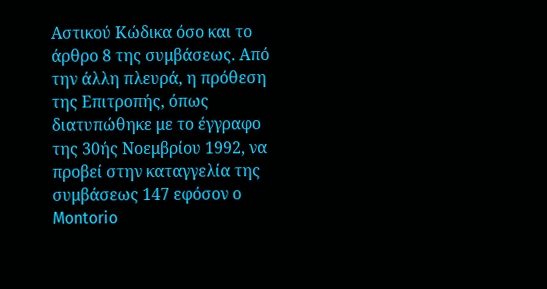Αστικού Κώδικα όσο και το άρθρο 8 της συμβάσεως. Από την άλλη πλευρά, η πρόθεση της Επιτροπής, όπως διατυπώθηκε με το έγγραφο της 30ής Νοεμβρίου 1992, να προβεί στην καταγγελία της συμβάσεως 147 εφόσον ο Montorio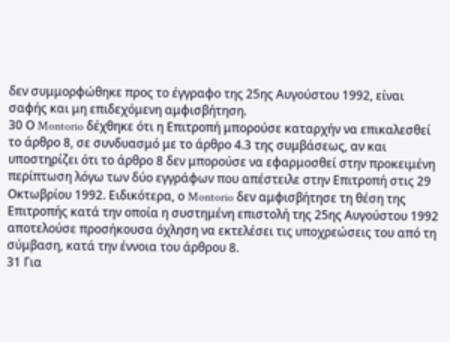δεν συμμορφώθηκε προς το έγγραφο της 25ης Αυγούστου 1992, είναι σαφής και μη επιδεχόμενη αμφισβήτηση.
30 Ο Montorio δέχθηκε ότι η Επιτροπή μπορούσε καταρχήν να επικαλεσθεί το άρθρο 8, σε συνδυασμό με το άρθρο 4.3 της συμβάσεως, αν και υποστηρίζει ότι το άρθρο 8 δεν μπορούσε να εφαρμοσθεί στην προκειμένη περίπτωση λόγω των δύο εγγράφων που απέστειλε στην Επιτροπή στις 29 Οκτωβρίου 1992. Ειδικότερα, ο Montorio δεν αμφισβήτησε τη θέση της Επιτροπής κατά την οποία η συστημένη επιστολή της 25ης Αυγούστου 1992 αποτελούσε προσήκουσα όχληση να εκτελέσει τις υποχρεώσεις του από τη σύμβαση, κατά την έννοια του άρθρου 8.
31 Για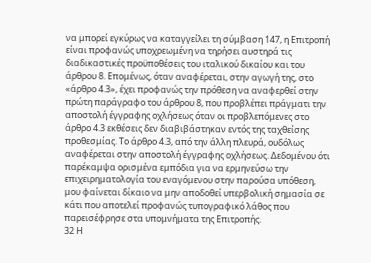να μπορεί εγκύρως να καταγγείλει τη σύμβαση 147, η Επιτροπή είναι προφανώς υποχρεωμένη να τηρήσει αυστηρά τις διαδικαστικές προϋποθέσεις του ιταλικού δικαίου και του άρθρου 8. Επομένως, όταν αναφέρεται, στην αγωγή της, στο «άρθρο 4.3», έχει προφανώς την πρόθεση να αναφερθεί στην πρώτη παράγραφο του άρθρου 8, που προβλέπει πράγματι την αποστολή έγγραφης οχλήσεως όταν οι προβλεπόμενες στο άρθρο 4.3 εκθέσεις δεν διαβιβάστηκαν εντός της ταχθείσης προθεσμίας. Το άρθρο 4.3, από την άλλη πλευρά, ουδόλως αναφέρεται στην αποστολή έγγραφης οχλήσεως. Δεδομένου ότι παρέκαμψα ορισμένα εμπόδια για να ερμηνεύσω την επιχειρηματολογία του εναγόμενου στην παρούσα υπόθεση, μου φαίνεται δίκαιο να μην αποδοθεί υπερβολική σημασία σε κάτι που αποτελεί προφανώς τυπογραφικό λάθος που παρεισέφρησε στα υπομνήματα της Επιτροπής.
32 Η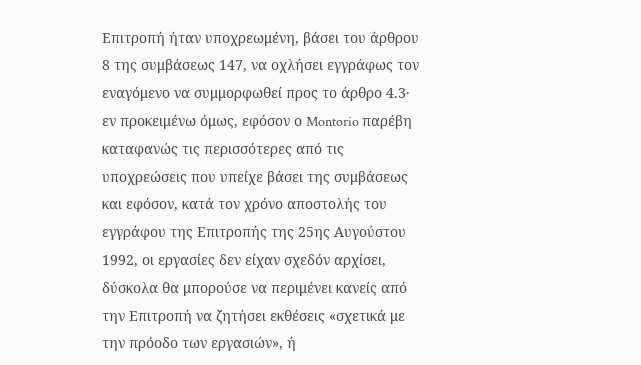Επιτροπή ήταν υποχρεωμένη, βάσει του άρθρου 8 της συμβάσεως 147, να οχλήσει εγγράφως τον εναγόμενο να συμμορφωθεί προς το άρθρο 4.3· εν προκειμένω όμως, εφόσον ο Montorio παρέβη καταφανώς τις περισσότερες από τις υποχρεώσεις που υπείχε βάσει της συμβάσεως και εφόσον, κατά τον χρόνο αποστολής του εγγράφου της Επιτροπής της 25ης Αυγούστου 1992, οι εργασίες δεν είχαν σχεδόν αρχίσει, δύσκολα θα μπορούσε να περιμένει κανείς από την Επιτροπή να ζητήσει εκθέσεις «σχετικά με την πρόοδο των εργασιών», ή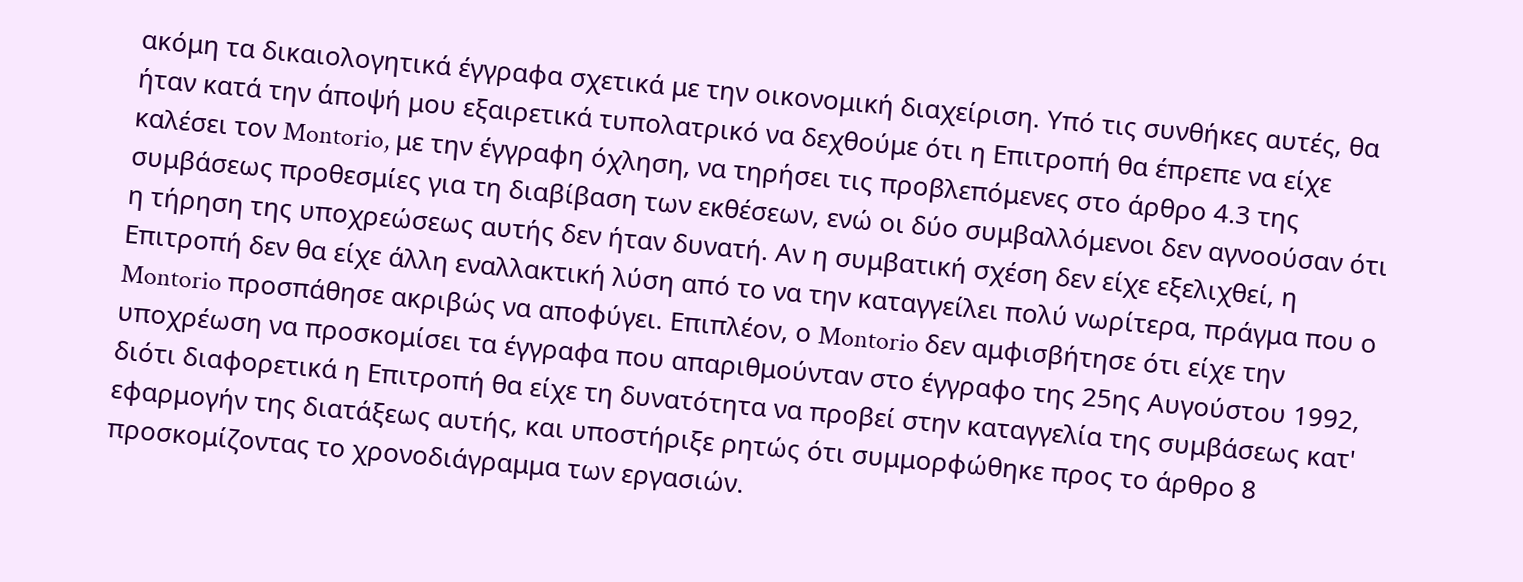ακόμη τα δικαιολογητικά έγγραφα σχετικά με την οικονομική διαχείριση. Υπό τις συνθήκες αυτές, θα ήταν κατά την άποψή μου εξαιρετικά τυπολατρικό να δεχθούμε ότι η Επιτροπή θα έπρεπε να είχε καλέσει τον Montorio, με την έγγραφη όχληση, να τηρήσει τις προβλεπόμενες στο άρθρο 4.3 της συμβάσεως προθεσμίες για τη διαβίβαση των εκθέσεων, ενώ οι δύο συμβαλλόμενοι δεν αγνοούσαν ότι η τήρηση της υποχρεώσεως αυτής δεν ήταν δυνατή. Αν η συμβατική σχέση δεν είχε εξελιχθεί, η Επιτροπή δεν θα είχε άλλη εναλλακτική λύση από το να την καταγγείλει πολύ νωρίτερα, πράγμα που ο Montorio προσπάθησε ακριβώς να αποφύγει. Επιπλέον, ο Montorio δεν αμφισβήτησε ότι είχε την υποχρέωση να προσκομίσει τα έγγραφα που απαριθμούνταν στο έγγραφο της 25ης Αυγούστου 1992, διότι διαφορετικά η Επιτροπή θα είχε τη δυνατότητα να προβεί στην καταγγελία της συμβάσεως κατ' εφαρμογήν της διατάξεως αυτής, και υποστήριξε ρητώς ότι συμμορφώθηκε προς το άρθρο 8 προσκομίζοντας το χρονοδιάγραμμα των εργασιών.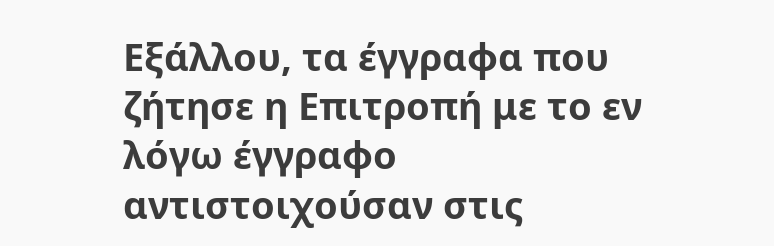Εξάλλου, τα έγγραφα που ζήτησε η Επιτροπή με το εν λόγω έγγραφο αντιστοιχούσαν στις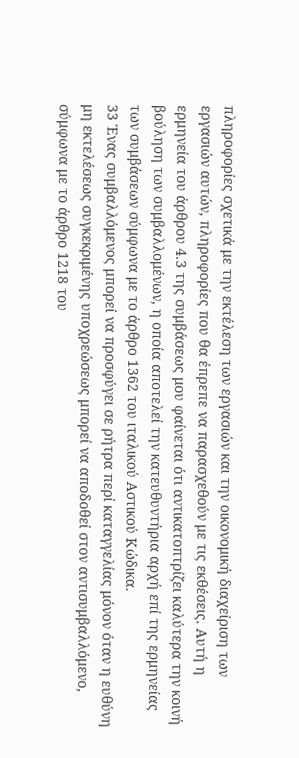πληροφορίες σχετικά με την εκτέλεση των εργασιών και την οικονομική διαχείριση των εργασιών αυτών, πληροφορίες που θα έπρεπε να παρασχεθούν με τις εκθέσεις. Αυτή η ερμηνεία του άρθρου 4.3 της συμβάσεως μου φαίνεται ότι αντικατοπτρίζει καλύτερα την κοινή βούληση των συμβαλλομένων, η οποία αποτελεί την κατευθυντήρια αρχή επί της ερμηνείας των συμβάσεων σύμφωνα με το άρθρο 1362 του ιταλικού Αστικού Κώδικα.
33 Ένας συμβαλλόμενος μπορεί να προσφύγει σε ρήτρα περί καταγγελίας μόνον όταν η ευθύνη μη εκτελέσεως συγκεκριμένης υποχρεώσεως μπορεί να αποδοθεί στον αντισυμβαλλόμενο, σύμφωνα με το άρθρο 1218 του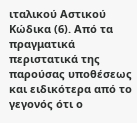ιταλικού Αστικού Κώδικα (6). Από τα πραγματικά περιστατικά της παρούσας υποθέσεως και ειδικότερα από το γεγονός ότι ο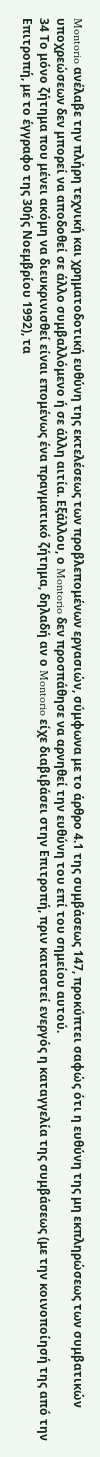Montorio ανέλαβε την πλήρη τεχνική και χρηματοδοτική ευθύνη της εκτελέσεως των προβλεπομένων εργασιών, σύμφωνα με το άρθρο 4.1 της συμβάσεως 147, προκύπτει σαφώς ότι η ευθύνη της μη εκπληρώσεως των συμβατικών υποχρεώσεων δεν μπορεί να αποδοθεί σε άλλο συμβαλλόμενο ή σε άλλη αιτία. Εξάλλου, ο Montorio δεν προσπάθησε να αρνηθεί την ευθύνη του επί του σημείου αυτού.
34 Το μόνο ζήτημα που μένει ακόμη να διευκρινισθεί είναι επομένως ένα πραγματικό ζήτημα, δηλαδή αν ο Montorio είχε διαβιβάσει στην Επιτροπή, πριν καταστεί ενεργός η καταγγελία της συμβάσεως (με την κοινοποίησή της από την Επιτροπή, με το έγγραφο της 30ής Νοεμβρίου 1992), τα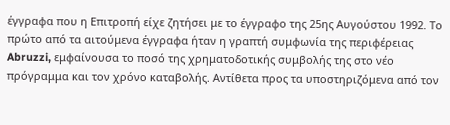έγγραφα που η Επιτροπή είχε ζητήσει με το έγγραφο της 25ης Αυγούστου 1992. Το πρώτο από τα αιτούμενα έγγραφα ήταν η γραπτή συμφωνία της περιφέρειας Abruzzi, εμφαίνουσα το ποσό της χρηματοδοτικής συμβολής της στο νέο πρόγραμμα και τον χρόνο καταβολής. Αντίθετα προς τα υποστηριζόμενα από τον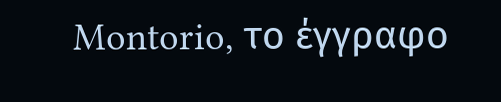Montorio, το έγγραφο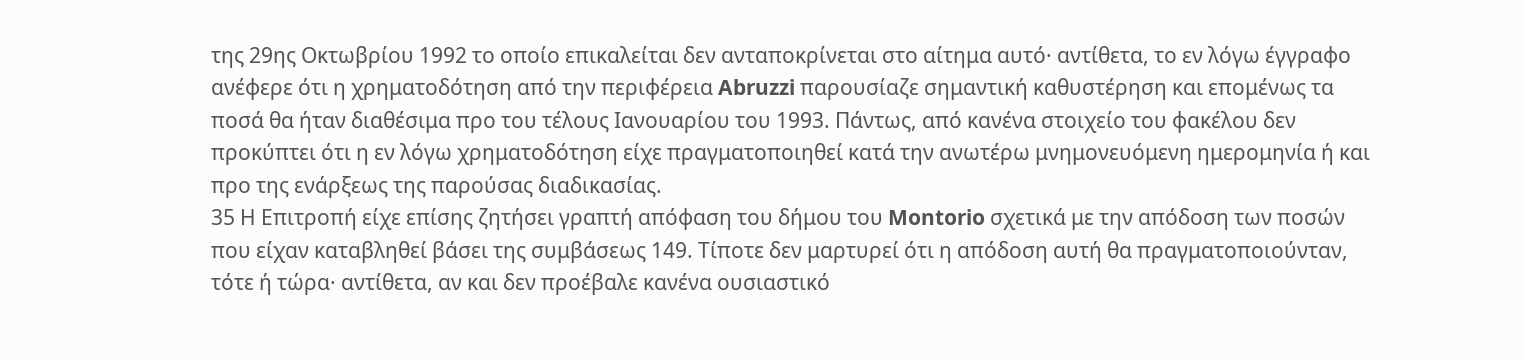της 29ης Οκτωβρίου 1992 το οποίο επικαλείται δεν ανταποκρίνεται στο αίτημα αυτό· αντίθετα, το εν λόγω έγγραφο ανέφερε ότι η χρηματοδότηση από την περιφέρεια Abruzzi παρουσίαζε σημαντική καθυστέρηση και επομένως τα ποσά θα ήταν διαθέσιμα προ του τέλους Ιανουαρίου του 1993. Πάντως, από κανένα στοιχείο του φακέλου δεν προκύπτει ότι η εν λόγω χρηματοδότηση είχε πραγματοποιηθεί κατά την ανωτέρω μνημονευόμενη ημερομηνία ή και προ της ενάρξεως της παρούσας διαδικασίας.
35 Η Επιτροπή είχε επίσης ζητήσει γραπτή απόφαση του δήμου του Montorio σχετικά με την απόδοση των ποσών που είχαν καταβληθεί βάσει της συμβάσεως 149. Τίποτε δεν μαρτυρεί ότι η απόδοση αυτή θα πραγματοποιούνταν, τότε ή τώρα· αντίθετα, αν και δεν προέβαλε κανένα ουσιαστικό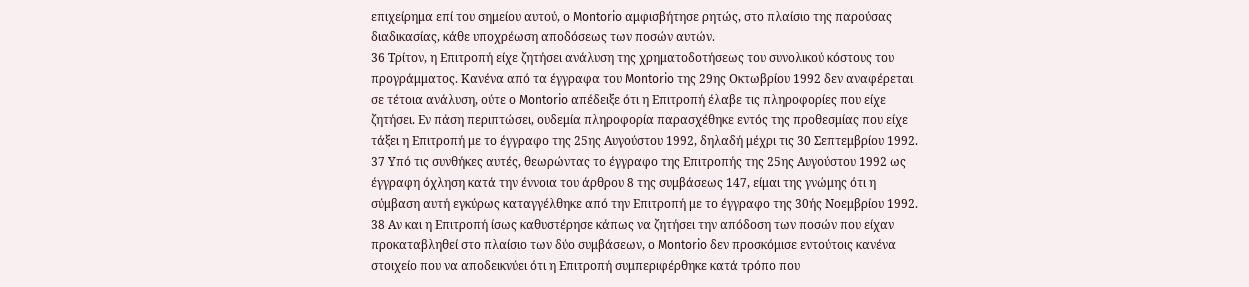επιχείρημα επί του σημείου αυτού, ο Montorio αμφισβήτησε ρητώς, στο πλαίσιο της παρούσας διαδικασίας, κάθε υποχρέωση αποδόσεως των ποσών αυτών.
36 Τρίτον, η Επιτροπή είχε ζητήσει ανάλυση της χρηματοδοτήσεως του συνολικού κόστους του προγράμματος. Κανένα από τα έγγραφα του Montorio της 29ης Οκτωβρίου 1992 δεν αναφέρεται σε τέτοια ανάλυση, ούτε ο Montorio απέδειξε ότι η Επιτροπή έλαβε τις πληροφορίες που είχε ζητήσει. Εν πάση περιπτώσει, ουδεμία πληροφορία παρασχέθηκε εντός της προθεσμίας που είχε τάξει η Επιτροπή με το έγγραφο της 25ης Αυγούστου 1992, δηλαδή μέχρι τις 30 Σεπτεμβρίου 1992.
37 Υπό τις συνθήκες αυτές, θεωρώντας το έγγραφο της Επιτροπής της 25ης Αυγούστου 1992 ως έγγραφη όχληση κατά την έννοια του άρθρου 8 της συμβάσεως 147, είμαι της γνώμης ότι η σύμβαση αυτή εγκύρως καταγγέλθηκε από την Επιτροπή με το έγγραφο της 30ής Νοεμβρίου 1992.
38 Αν και η Επιτροπή ίσως καθυστέρησε κάπως να ζητήσει την απόδοση των ποσών που είχαν προκαταβληθεί στο πλαίσιο των δύο συμβάσεων, ο Montorio δεν προσκόμισε εντούτοις κανένα στοιχείο που να αποδεικνύει ότι η Επιτροπή συμπεριφέρθηκε κατά τρόπο που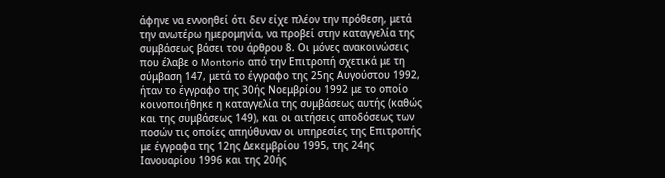άφηνε να εννοηθεί ότι δεν είχε πλέον την πρόθεση, μετά την ανωτέρω ημερομηνία, να προβεί στην καταγγελία της συμβάσεως βάσει του άρθρου 8. Οι μόνες ανακοινώσεις που έλαβε ο Montorio από την Επιτροπή σχετικά με τη σύμβαση 147, μετά το έγγραφο της 25ης Αυγούστου 1992, ήταν το έγγραφο της 30ής Νοεμβρίου 1992 με το οποίο κοινοποιήθηκε η καταγγελία της συμβάσεως αυτής (καθώς και της συμβάσεως 149), και οι αιτήσεις αποδόσεως των ποσών τις οποίες απηύθυναν οι υπηρεσίες της Επιτροπής με έγγραφα της 12ης Δεκεμβρίου 1995, της 24ης Ιανουαρίου 1996 και της 20ής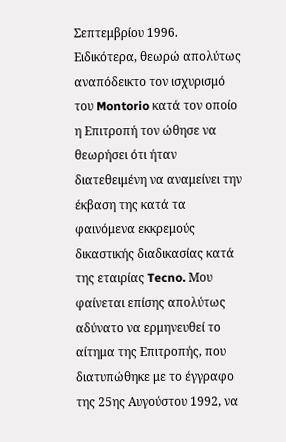Σεπτεμβρίου 1996. Ειδικότερα, θεωρώ απολύτως αναπόδεικτο τον ισχυρισμό του Montorio κατά τον οποίο η Επιτροπή τον ώθησε να θεωρήσει ότι ήταν διατεθειμένη να αναμείνει την έκβαση της κατά τα φαινόμενα εκκρεμούς δικαστικής διαδικασίας κατά της εταιρίας Tecno. Μου φαίνεται επίσης απολύτως αδύνατο να ερμηνευθεί το αίτημα της Επιτροπής, που διατυπώθηκε με το έγγραφο της 25ης Αυγούστου 1992, να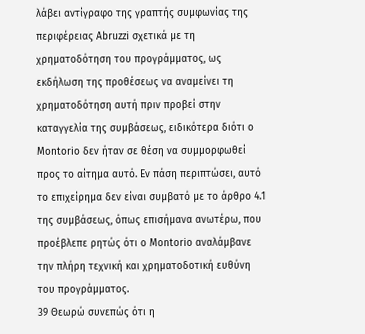λάβει αντίγραφο της γραπτής συμφωνίας της περιφέρειας Abruzzi σχετικά με τη χρηματοδότηση του προγράμματος, ως εκδήλωση της προθέσεως να αναμείνει τη χρηματοδότηση αυτή πριν προβεί στην καταγγελία της συμβάσεως, ειδικότερα διότι ο Montorio δεν ήταν σε θέση να συμμορφωθεί προς το αίτημα αυτό. Εν πάση περιπτώσει, αυτό το επιχείρημα δεν είναι συμβατό με το άρθρο 4.1 της συμβάσεως, όπως επισήμανα ανωτέρω, που προέβλεπε ρητώς ότι ο Montorio αναλάμβανε την πλήρη τεχνική και χρηματοδοτική ευθύνη του προγράμματος.
39 Θεωρώ συνεπώς ότι η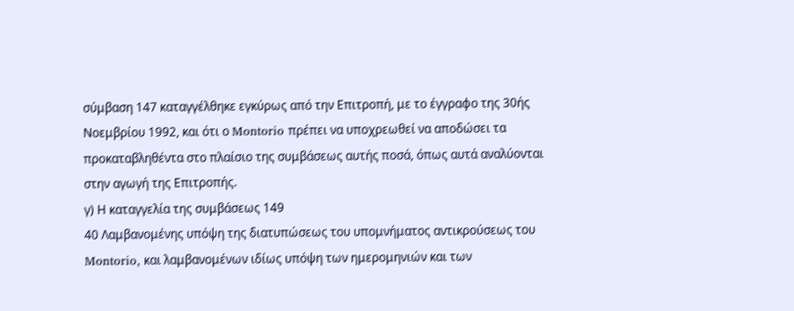σύμβαση 147 καταγγέλθηκε εγκύρως από την Επιτροπή, με το έγγραφο της 30ής Νοεμβρίου 1992, και ότι ο Montorio πρέπει να υποχρεωθεί να αποδώσει τα προκαταβληθέντα στο πλαίσιο της συμβάσεως αυτής ποσά, όπως αυτά αναλύονται στην αγωγή της Επιτροπής.
γ) Η καταγγελία της συμβάσεως 149
40 Λαμβανομένης υπόψη της διατυπώσεως του υπομνήματος αντικρούσεως του Montorio, και λαμβανομένων ιδίως υπόψη των ημερομηνιών και των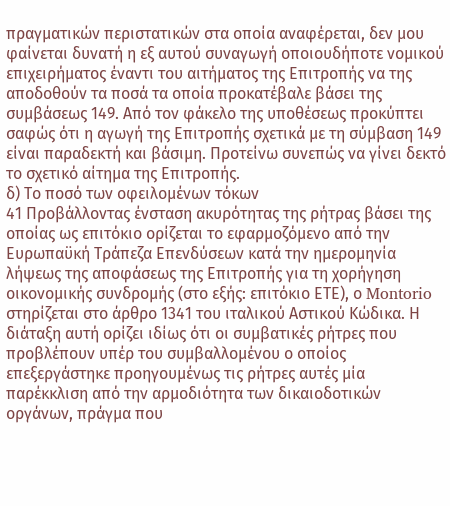πραγματικών περιστατικών στα οποία αναφέρεται, δεν μου φαίνεται δυνατή η εξ αυτού συναγωγή οποιουδήποτε νομικού επιχειρήματος έναντι του αιτήματος της Επιτροπής να της αποδοθούν τα ποσά τα οποία προκατέβαλε βάσει της συμβάσεως 149. Από τον φάκελο της υποθέσεως προκύπτει σαφώς ότι η αγωγή της Επιτροπής σχετικά με τη σύμβαση 149 είναι παραδεκτή και βάσιμη. Προτείνω συνεπώς να γίνει δεκτό το σχετικό αίτημα της Επιτροπής.
δ) Το ποσό των οφειλομένων τόκων
41 Προβάλλοντας ένσταση ακυρότητας της ρήτρας βάσει της οποίας ως επιτόκιο ορίζεται το εφαρμοζόμενο από την Ευρωπαϋκή Τράπεζα Επενδύσεων κατά την ημερομηνία λήψεως της αποφάσεως της Επιτροπής για τη χορήγηση οικονομικής συνδρομής (στο εξής: επιτόκιο ΕΤΕ), ο Montorio στηρίζεται στο άρθρο 1341 του ιταλικού Αστικού Κώδικα. Η διάταξη αυτή ορίζει ιδίως ότι οι συμβατικές ρήτρες που προβλέπουν υπέρ του συμβαλλομένου ο οποίος επεξεργάστηκε προηγουμένως τις ρήτρες αυτές μία παρέκκλιση από την αρμοδιότητα των δικαιοδοτικών οργάνων, πράγμα που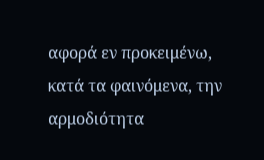αφορά εν προκειμένω, κατά τα φαινόμενα, την αρμοδιότητα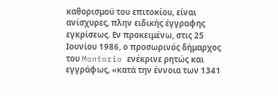καθορισμού του επιτοκίου, είναι ανίσχυρες, πλην ειδικής έγγραφης εγκρίσεως. Εν προκειμένω, στις 25 Ιουνίου 1986, ο προσωρινός δήμαρχος του Montorio ενέκρινε ρητώς και εγγράφως, «κατά την έννοια των 1341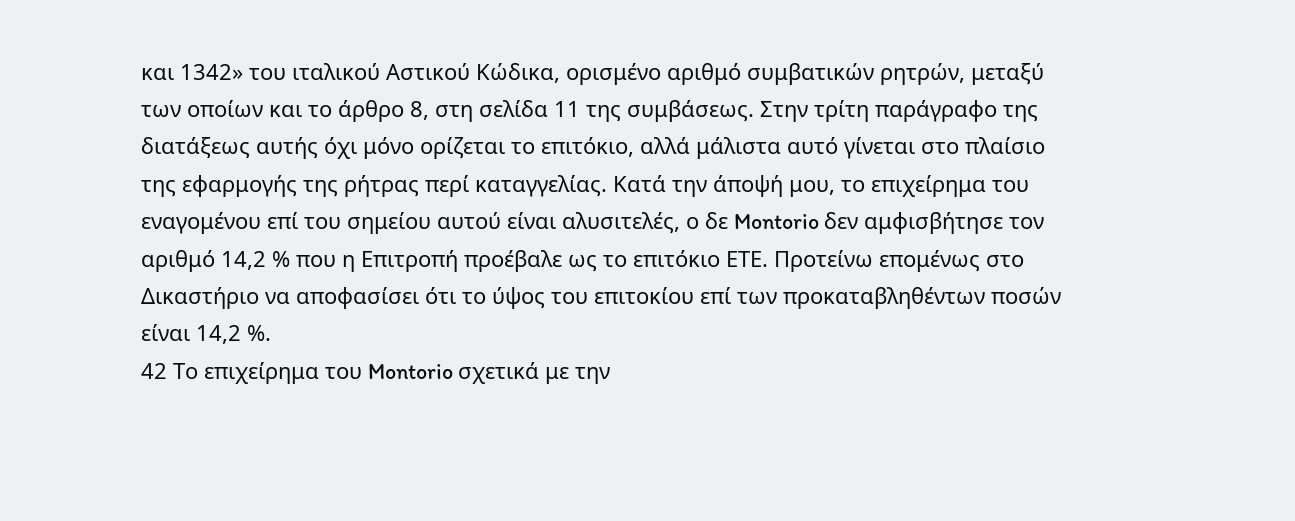και 1342» του ιταλικού Αστικού Κώδικα, ορισμένο αριθμό συμβατικών ρητρών, μεταξύ των οποίων και το άρθρο 8, στη σελίδα 11 της συμβάσεως. Στην τρίτη παράγραφο της διατάξεως αυτής όχι μόνο ορίζεται το επιτόκιο, αλλά μάλιστα αυτό γίνεται στο πλαίσιο της εφαρμογής της ρήτρας περί καταγγελίας. Κατά την άποψή μου, το επιχείρημα του εναγομένου επί του σημείου αυτού είναι αλυσιτελές, ο δε Montorio δεν αμφισβήτησε τον αριθμό 14,2 % που η Επιτροπή προέβαλε ως το επιτόκιο ΕΤΕ. Προτείνω επομένως στο Δικαστήριο να αποφασίσει ότι το ύψος του επιτοκίου επί των προκαταβληθέντων ποσών είναι 14,2 %.
42 Το επιχείρημα του Montorio σχετικά με την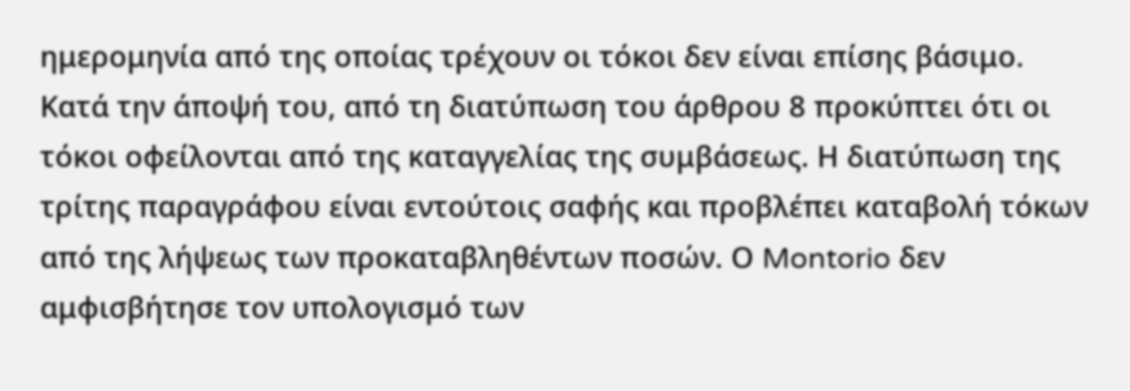ημερομηνία από της οποίας τρέχουν οι τόκοι δεν είναι επίσης βάσιμο. Κατά την άποψή του, από τη διατύπωση του άρθρου 8 προκύπτει ότι οι τόκοι οφείλονται από της καταγγελίας της συμβάσεως. Η διατύπωση της τρίτης παραγράφου είναι εντούτοις σαφής και προβλέπει καταβολή τόκων από της λήψεως των προκαταβληθέντων ποσών. Ο Montorio δεν αμφισβήτησε τον υπολογισμό των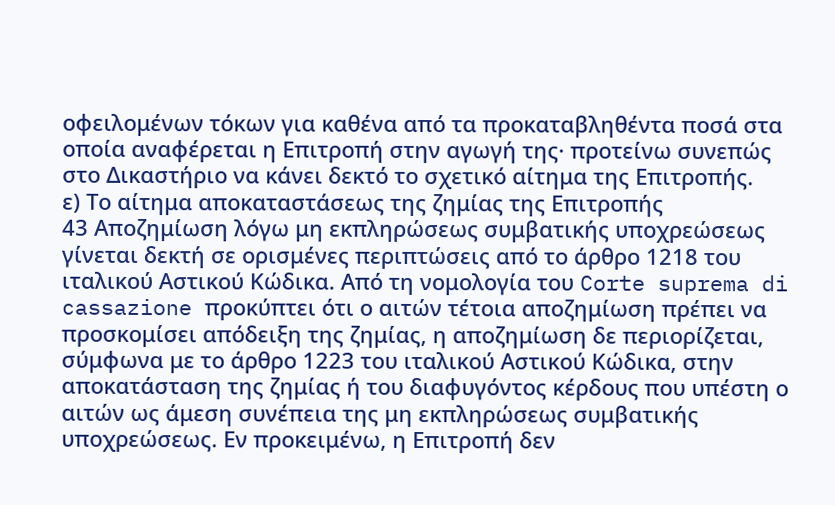οφειλομένων τόκων για καθένα από τα προκαταβληθέντα ποσά στα οποία αναφέρεται η Επιτροπή στην αγωγή της· προτείνω συνεπώς στο Δικαστήριο να κάνει δεκτό το σχετικό αίτημα της Επιτροπής.
ε) Το αίτημα αποκαταστάσεως της ζημίας της Επιτροπής
43 Αποζημίωση λόγω μη εκπληρώσεως συμβατικής υποχρεώσεως γίνεται δεκτή σε ορισμένες περιπτώσεις από το άρθρο 1218 του ιταλικού Αστικού Κώδικα. Από τη νομολογία του Corte suprema di cassazione προκύπτει ότι ο αιτών τέτοια αποζημίωση πρέπει να προσκομίσει απόδειξη της ζημίας, η αποζημίωση δε περιορίζεται, σύμφωνα με το άρθρο 1223 του ιταλικού Αστικού Κώδικα, στην αποκατάσταση της ζημίας ή του διαφυγόντος κέρδους που υπέστη ο αιτών ως άμεση συνέπεια της μη εκπληρώσεως συμβατικής υποχρεώσεως. Εν προκειμένω, η Επιτροπή δεν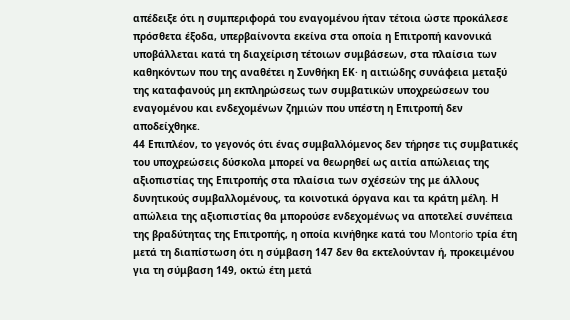απέδειξε ότι η συμπεριφορά του εναγομένου ήταν τέτοια ώστε προκάλεσε πρόσθετα έξοδα, υπερβαίνοντα εκείνα στα οποία η Επιτροπή κανονικά υποβάλλεται κατά τη διαχείριση τέτοιων συμβάσεων, στα πλαίσια των καθηκόντων που της αναθέτει η Συνθήκη ΕΚ· η αιτιώδης συνάφεια μεταξύ της καταφανούς μη εκπληρώσεως των συμβατικών υποχρεώσεων του εναγομένου και ενδεχομένων ζημιών που υπέστη η Επιτροπή δεν αποδείχθηκε.
44 Επιπλέον, το γεγονός ότι ένας συμβαλλόμενος δεν τήρησε τις συμβατικές του υποχρεώσεις δύσκολα μπορεί να θεωρηθεί ως αιτία απώλειας της αξιοπιστίας της Επιτροπής στα πλαίσια των σχέσεών της με άλλους δυνητικούς συμβαλλομένους, τα κοινοτικά όργανα και τα κράτη μέλη. Η απώλεια της αξιοπιστίας θα μπορούσε ενδεχομένως να αποτελεί συνέπεια της βραδύτητας της Επιτροπής, η οποία κινήθηκε κατά του Montorio τρία έτη μετά τη διαπίστωση ότι η σύμβαση 147 δεν θα εκτελούνταν ή, προκειμένου για τη σύμβαση 149, οκτώ έτη μετά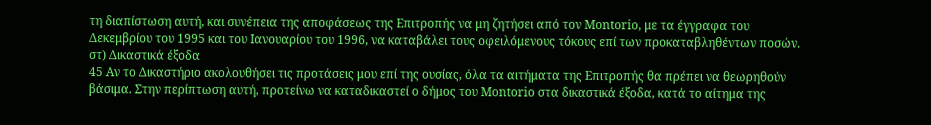τη διαπίστωση αυτή, και συνέπεια της αποφάσεως της Επιτροπής να μη ζητήσει από τον Montorio, με τα έγγραφα του Δεκεμβρίου του 1995 και του Ιανουαρίου του 1996, να καταβάλει τους οφειλόμενους τόκους επί των προκαταβληθέντων ποσών.
στ) Δικαστικά έξοδα
45 Αν το Δικαστήριο ακολουθήσει τις προτάσεις μου επί της ουσίας, όλα τα αιτήματα της Επιτροπής θα πρέπει να θεωρηθούν βάσιμα. Στην περίπτωση αυτή, προτείνω να καταδικαστεί ο δήμος του Montorio στα δικαστικά έξοδα, κατά το αίτημα της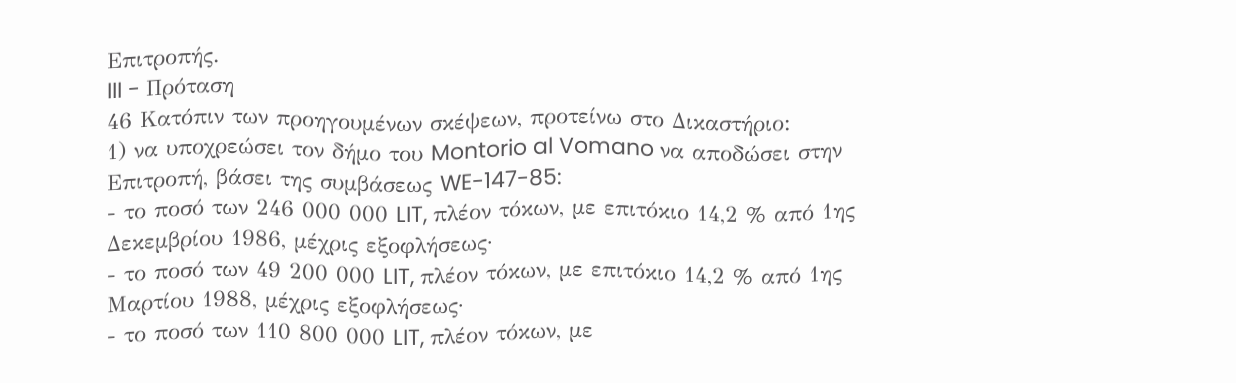Επιτροπής.
III - Πρόταση
46 Κατόπιν των προηγουμένων σκέψεων, προτείνω στο Δικαστήριο:
1) να υποχρεώσει τον δήμο του Montorio al Vomano να αποδώσει στην Επιτροπή, βάσει της συμβάσεως WE-147-85:
- το ποσό των 246 000 000 LIT, πλέον τόκων, με επιτόκιο 14,2 % από 1ης Δεκεμβρίου 1986, μέχρις εξοφλήσεως·
- το ποσό των 49 200 000 LIT, πλέον τόκων, με επιτόκιο 14,2 % από 1ης Μαρτίου 1988, μέχρις εξοφλήσεως·
- το ποσό των 110 800 000 LIT, πλέον τόκων, με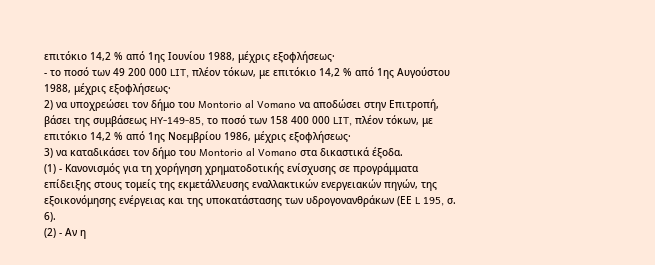επιτόκιο 14,2 % από 1ης Ιουνίου 1988, μέχρις εξοφλήσεως·
- το ποσό των 49 200 000 LIT, πλέον τόκων, με επιτόκιο 14,2 % από 1ης Αυγούστου 1988, μέχρις εξοφλήσεως·
2) να υποχρεώσει τον δήμο του Montorio al Vomano να αποδώσει στην Επιτροπή, βάσει της συμβάσεως HY-149-85, το ποσό των 158 400 000 LIT, πλέον τόκων, με επιτόκιο 14,2 % από 1ης Νοεμβρίου 1986, μέχρις εξοφλήσεως·
3) να καταδικάσει τον δήμο του Montorio al Vomano στα δικαστικά έξοδα.
(1) - Κανονισμός για τη χορήγηση χρηματοδοτικής ενίσχυσης σε προγράμματα επίδειξης στους τομείς της εκμετάλλευσης εναλλακτικών ενεργειακών πηγών, της εξοικονόμησης ενέργειας και της υποκατάστασης των υδρογονανθράκων (ΕΕ L 195, σ. 6).
(2) - Αν η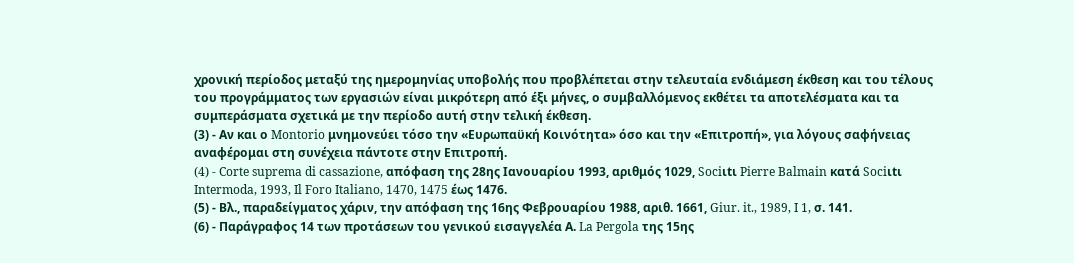χρονική περίοδος μεταξύ της ημερομηνίας υποβολής που προβλέπεται στην τελευταία ενδιάμεση έκθεση και του τέλους του προγράμματος των εργασιών είναι μικρότερη από έξι μήνες, ο συμβαλλόμενος εκθέτει τα αποτελέσματα και τα συμπεράσματα σχετικά με την περίοδο αυτή στην τελική έκθεση.
(3) - Αν και ο Montorio μνημονεύει τόσο την «Ευρωπαϋκή Κοινότητα» όσο και την «Επιτροπή», για λόγους σαφήνειας αναφέρομαι στη συνέχεια πάντοτε στην Επιτροπή.
(4) - Corte suprema di cassazione, απόφαση της 28ης Ιανουαρίου 1993, αριθμός 1029, Sociιtι Pierre Balmain κατά Sociιtι Intermoda, 1993, Il Foro Italiano, 1470, 1475 έως 1476.
(5) - Βλ., παραδείγματος χάριν, την απόφαση της 16ης Φεβρουαρίου 1988, αριθ. 1661, Giur. it., 1989, I 1, σ. 141.
(6) - Παράγραφος 14 των προτάσεων του γενικού εισαγγελέα Α. La Pergola της 15ης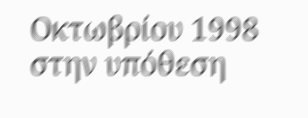Οκτωβρίου 1998 στην υπόθεση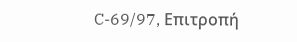C-69/97, Επιτροπή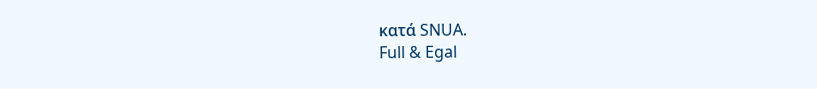κατά SNUA.
Full & Egal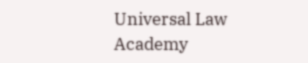Universal Law Academy